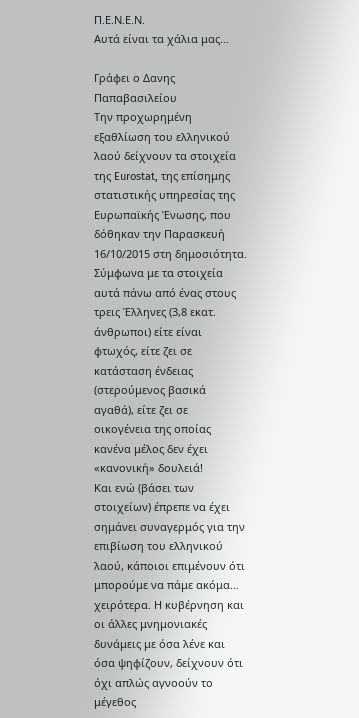Π.Ε.Ν.Ε.Ν.
Αυτά είναι τα χάλια μας…

Γράφει ο Δανης Παπαβασιλείου
Την προχωρημένη εξαθλίωση του ελληνικού λαού δείχνουν τα στοιχεία της Eurostat, της επίσημης στατιστικής υπηρεσίας της Ευρωπαϊκής Ένωσης, που δόθηκαν την Παρασκευή 16/10/2015 στη δημοσιότητα. Σύμφωνα με τα στοιχεία αυτά πάνω από ένας στους τρεις Έλληνες (3,8 εκατ. άνθρωποι) είτε είναι φτωχός, είτε ζει σε κατάσταση ένδειας (στερούμενος βασικά αγαθά), είτε ζει σε οικογένεια της οποίας κανένα μέλος δεν έχει «κανονική» δουλειά!
Και ενώ (βάσει των στοιχείων) έπρεπε να έχει σημάνει συναγερμός για την επιβίωση του ελληνικού λαού, κάποιοι επιμένουν ότι μπορούμε να πάμε ακόμα… χειρότερα. Η κυβέρνηση και οι άλλες μνημονιακές δυνάμεις με όσα λένε και όσα ψηφίζουν, δείχνουν ότι όχι απλώς αγνοούν το μέγεθος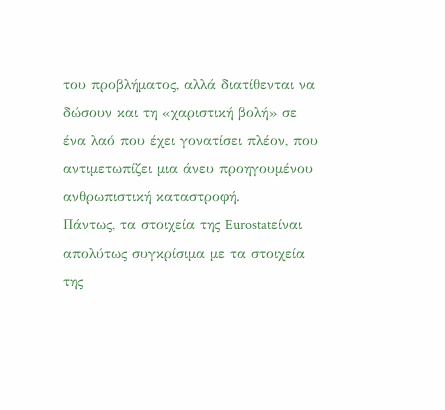του προβλήματος, αλλά διατίθενται να δώσουν και τη «χαριστική βολή» σε ένα λαό που έχει γονατίσει πλέον, που αντιμετωπίζει μια άνευ προηγουμένου ανθρωπιστική καταστροφή.
Πάντως, τα στοιχεία της Eurostatείναι απολύτως συγκρίσιμα με τα στοιχεία της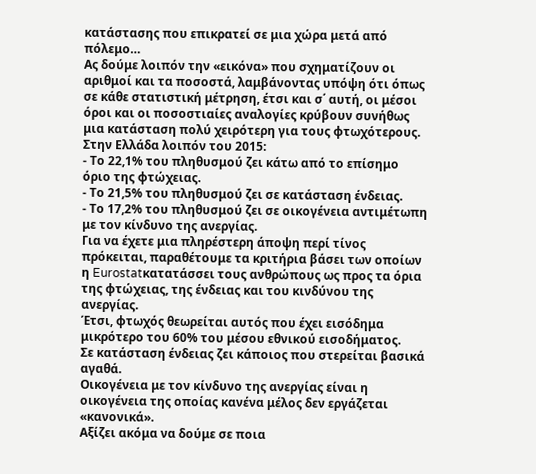κατάστασης που επικρατεί σε μια χώρα μετά από πόλεμο…
Ας δούμε λοιπόν την «εικόνα» που σχηματίζουν οι αριθμοί και τα ποσοστά, λαμβάνοντας υπόψη ότι όπως σε κάθε στατιστική μέτρηση, έτσι και σ΄ αυτή, οι μέσοι όροι και οι ποσοστιαίες αναλογίες κρύβουν συνήθως μια κατάσταση πολύ χειρότερη για τους φτωχότερους.
Στην Ελλάδα λοιπόν του 2015:
- Το 22,1% του πληθυσμού ζει κάτω από το επίσημο όριο της φτώχειας.
- Το 21,5% του πληθυσμού ζει σε κατάσταση ένδειας.
- Το 17,2% του πληθυσμού ζει σε οικογένεια αντιμέτωπη με τον κίνδυνο της ανεργίας.
Για να έχετε μια πληρέστερη άποψη περί τίνος πρόκειται, παραθέτουμε τα κριτήρια βάσει των οποίων η Eurostatκατατάσσει τους ανθρώπους ως προς τα όρια της φτώχειας, της ένδειας και του κινδύνου της ανεργίας.
Έτσι, φτωχός θεωρείται αυτός που έχει εισόδημα μικρότερο του 60% του μέσου εθνικού εισοδήματος.
Σε κατάσταση ένδειας ζει κάποιος που στερείται βασικά αγαθά.
Οικογένεια με τον κίνδυνο της ανεργίας είναι η οικογένεια της οποίας κανένα μέλος δεν εργάζεται «κανονικά».
Αξίζει ακόμα να δούμε σε ποια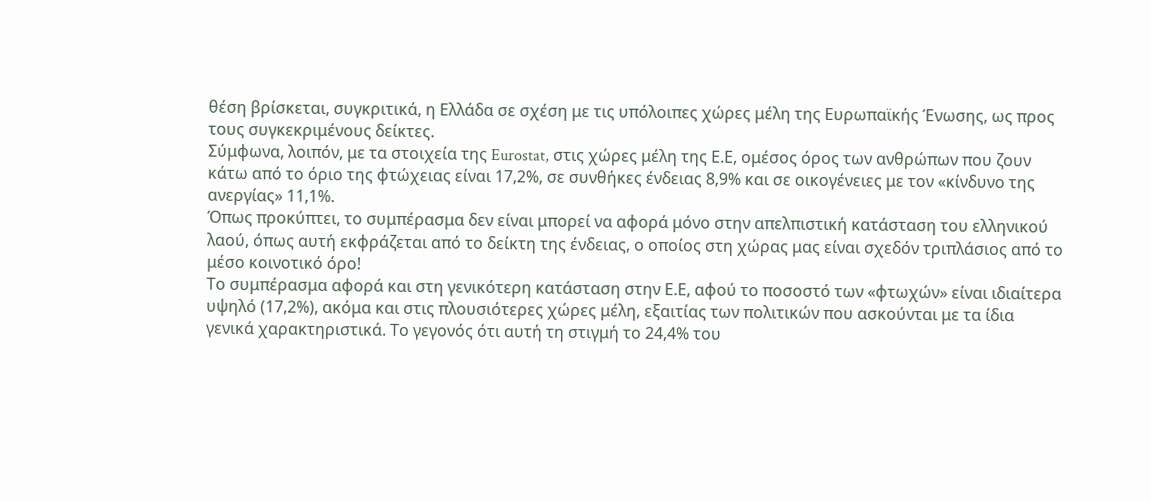θέση βρίσκεται, συγκριτικά, η Ελλάδα σε σχέση με τις υπόλοιπες χώρες μέλη της Ευρωπαϊκής Ένωσης, ως προς τους συγκεκριμένους δείκτες.
Σύμφωνα, λοιπόν, με τα στοιχεία της Eurostat, στις χώρες μέλη της Ε.Ε, oμέσος όρος των ανθρώπων που ζουν κάτω από το όριο της φτώχειας είναι 17,2%, σε συνθήκες ένδειας 8,9% και σε οικογένειες με τον «κίνδυνο της ανεργίας» 11,1%.
Όπως προκύπτει, το συμπέρασμα δεν είναι μπορεί να αφορά μόνο στην απελπιστική κατάσταση του ελληνικού λαού, όπως αυτή εκφράζεται από το δείκτη της ένδειας, ο οποίος στη χώρας μας είναι σχεδόν τριπλάσιος από το μέσο κοινοτικό όρο!
Το συμπέρασμα αφορά και στη γενικότερη κατάσταση στην Ε.Ε, αφού το ποσοστό των «φτωχών» είναι ιδιαίτερα υψηλό (17,2%), ακόμα και στις πλουσιότερες χώρες μέλη, εξαιτίας των πολιτικών που ασκούνται με τα ίδια γενικά χαρακτηριστικά. Το γεγονός ότι αυτή τη στιγμή το 24,4% του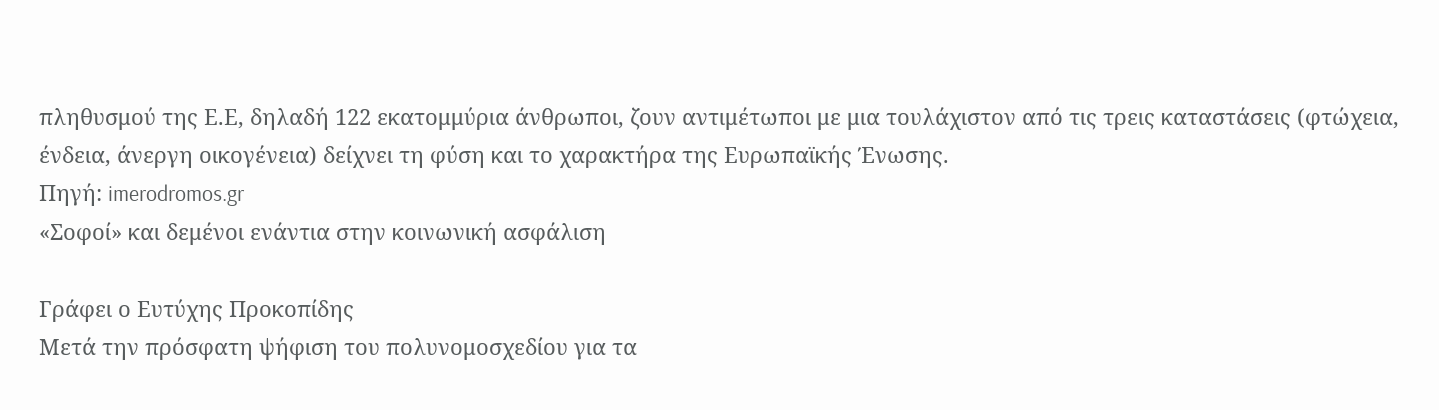πληθυσμού της Ε.Ε, δηλαδή 122 εκατομμύρια άνθρωποι, ζουν αντιμέτωποι με μια τουλάχιστον από τις τρεις καταστάσεις (φτώχεια, ένδεια, άνεργη οικογένεια) δείχνει τη φύση και το χαρακτήρα της Ευρωπαϊκής Ένωσης.
Πηγή: imerodromos.gr
«Σοφοί» και δεμένοι ενάντια στην κοινωνική ασφάλιση

Γράφει ο Ευτύχης Προκοπίδης
Μετά την πρόσφατη ψήφιση του πολυνομοσχεδίου για τα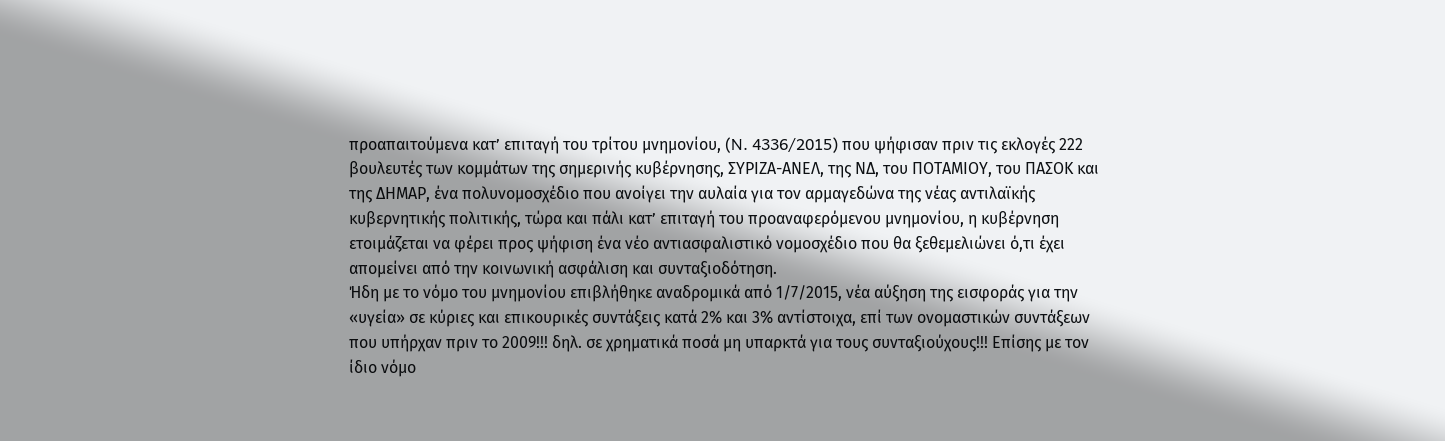προαπαιτούμενα κατ’ επιταγή του τρίτου μνημονίου, (N. 4336/2015) που ψήφισαν πριν τις εκλογές 222 βουλευτές των κομμάτων της σημερινής κυβέρνησης, ΣΥΡΙΖΑ-ΑΝΕΛ, της ΝΔ, του ΠΟΤΑΜΙΟΥ, του ΠΑΣΟΚ και της ΔΗΜΑΡ, ένα πολυνομοσχέδιο που ανοίγει την αυλαία για τον αρμαγεδώνα της νέας αντιλαϊκής κυβερνητικής πολιτικής, τώρα και πάλι κατ’ επιταγή του προαναφερόμενου μνημονίου, η κυβέρνηση ετοιμάζεται να φέρει προς ψήφιση ένα νέο αντιασφαλιστικό νομοσχέδιο που θα ξεθεμελιώνει ό,τι έχει απομείνει από την κοινωνική ασφάλιση και συνταξιοδότηση.
Ήδη με το νόμο του μνημονίου επιβλήθηκε αναδρομικά από 1/7/2015, νέα αύξηση της εισφοράς για την «υγεία» σε κύριες και επικουρικές συντάξεις κατά 2% και 3% αντίστοιχα, επί των ονομαστικών συντάξεων που υπήρχαν πριν το 2009!!! δηλ. σε χρηματικά ποσά μη υπαρκτά για τους συνταξιούχους!!! Επίσης με τον ίδιο νόμο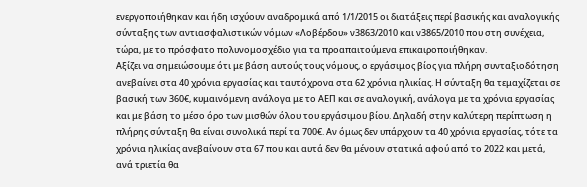ενεργοποιήθηκαν και ήδη ισχύουν αναδρομικά από 1/1/2015 οι διατάξεις περί βασικής και αναλογικής σύνταξης των αντιασφαλιστικών νόμων «Λοβέρδου» ν3863/2010 και ν3865/2010 που στη συνέχεια, τώρα, με το πρόσφατο πολυνομοσχέδιο για τα προαπαιτούμενα επικαιροποιήθηκαν.
Αξίζει να σημειώσουμε ότι με βάση αυτούς τους νόμους, ο εργάσιμος βίος για πλήρη συνταξιοδότηση ανεβαίνει στα 40 χρόνια εργασίας και ταυτόχρονα στα 62 χρόνια ηλικίας. Η σύνταξη θα τεμαχίζεται σε βασική των 360€, κυμαινόμενη ανάλογα με το ΑΕΠ και σε αναλογική, ανάλογα με τα χρόνια εργασίας και με βάση το μέσο όρο των μισθών όλου του εργάσιμου βίου. Δηλαδή στην καλύτερη περίπτωση η πλήρης σύνταξη θα είναι συνολικά περί τα 700€. Αν όμως δεν υπάρχουν τα 40 χρόνια εργασίας, τότε τα χρόνια ηλικίας ανεβαίνουν στα 67 που και αυτά δεν θα μένουν στατικά αφού από το 2022 και μετά, ανά τριετία θα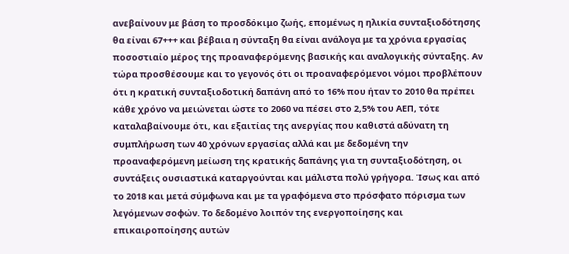ανεβαίνουν με βάση το προσδόκιμο ζωής, επομένως η ηλικία συνταξιοδότησης θα είναι 67+++ και βέβαια η σύνταξη θα είναι ανάλογα με τα χρόνια εργασίας ποσοστιαίο μέρος της προαναφερόμενης βασικής και αναλογικής σύνταξης. Αν τώρα προσθέσουμε και το γεγονός ότι οι προαναφερόμενοι νόμοι προβλέπουν ότι η κρατική συνταξιοδοτική δαπάνη από το 16% που ήταν το 2010 θα πρέπει κάθε χρόνο να μειώνεται ώστε το 2060 να πέσει στο 2,5% του ΑΕΠ, τότε καταλαβαίνουμε ότι, και εξαιτίας της ανεργίας που καθιστά αδύνατη τη συμπλήρωση των 40 χρόνων εργασίας αλλά και με δεδομένη την προαναφερόμενη μείωση της κρατικής δαπάνης για τη συνταξιοδότηση, οι συντάξεις ουσιαστικά καταργούνται και μάλιστα πολύ γρήγορα. Ίσως και από το 2018 και μετά σύμφωνα και με τα γραφόμενα στο πρόσφατο πόρισμα των λεγόμενων σοφών. Το δεδομένο λοιπόν της ενεργοποίησης και επικαιροποίησης αυτών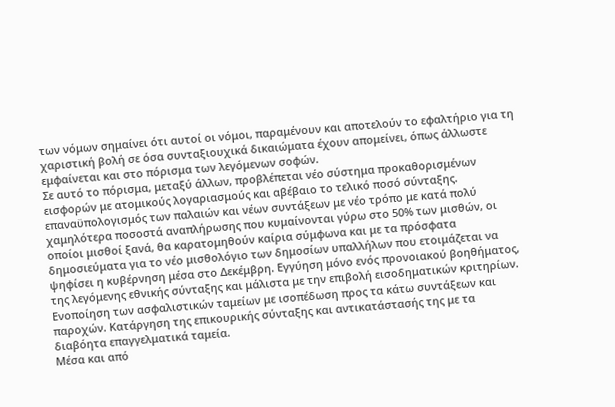των νόμων σημαίνει ότι αυτοί οι νόμοι, παραμένουν και αποτελούν το εφαλτήριο για τη χαριστική βολή σε όσα συνταξιουχικά δικαιώματα έχουν απομείνει, όπως άλλωστε εμφαίνεται και στο πόρισμα των λεγόμενων σοφών.
Σε αυτό το πόρισμα, μεταξύ άλλων, προβλέπεται νέο σύστημα προκαθορισμένων εισφορών με ατομικούς λογαριασμούς και αβέβαιο το τελικό ποσό σύνταξης. επαναϋπολογισμός των παλαιών και νέων συντάξεων με νέο τρόπο με κατά πολύ χαμηλότερα ποσοστά αναπλήρωσης που κυμαίνονται γύρω στο 50% των μισθών, οι οποίοι μισθοί ξανά, θα καρατομηθούν καίρια σύμφωνα και με τα πρόσφατα δημοσιεύματα για το νέο μισθολόγιο των δημοσίων υπαλλήλων που ετοιμάζεται να ψηφίσει η κυβέρνηση μέσα στο Δεκέμβρη. Εγγύηση μόνο ενός προνοιακού βοηθήματος, της λεγόμενης εθνικής σύνταξης και μάλιστα με την επιβολή εισοδηματικών κριτηρίων. Ενοποίηση των ασφαλιστικών ταμείων με ισοπέδωση προς τα κάτω συντάξεων και παροχών. Κατάργηση της επικουρικής σύνταξης και αντικατάστασής της με τα διαβόητα επαγγελματικά ταμεία.
Μέσα και από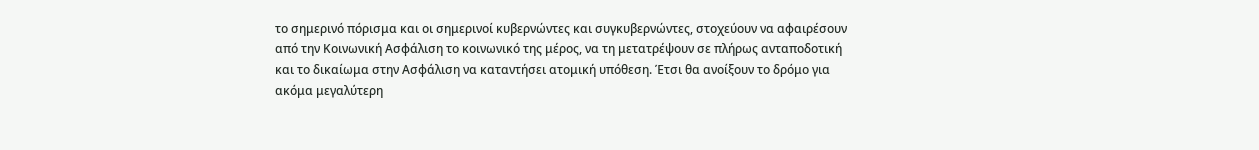το σημερινό πόρισμα και οι σημερινοί κυβερνώντες και συγκυβερνώντες, στοχεύουν να αφαιρέσουν από την Κοινωνική Ασφάλιση το κοινωνικό της μέρος, να τη μετατρέψουν σε πλήρως ανταποδοτική και το δικαίωμα στην Ασφάλιση να καταντήσει ατομική υπόθεση. Έτσι θα ανοίξουν το δρόμο για ακόμα μεγαλύτερη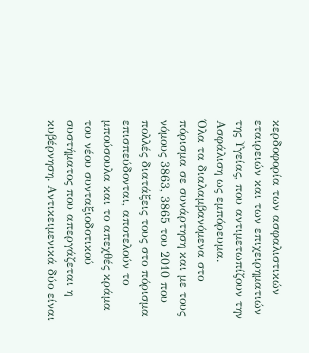κερδοφορία των ασφαλιστικών εταιρειών και των επιχειρηματιών της Υγείας, που αντιμετωπίζουν την Ασφάλιση ως εμπόρευμα.
Όλα τα διαλαμβανόμενα στο πόρισμα σε συνάρτηση και με τους νόμους 3863, 3865 του 2010 που πολλές διατάξεις τους στο πόρισμα επισπεύδονται, αποτελούν το μπούσουλα και το απεχθές κράμα του νέου συνταξιοδοτικού συστήματος που απεργάζεται η κυβέρνηση. Αντικειμενικά δύο είναι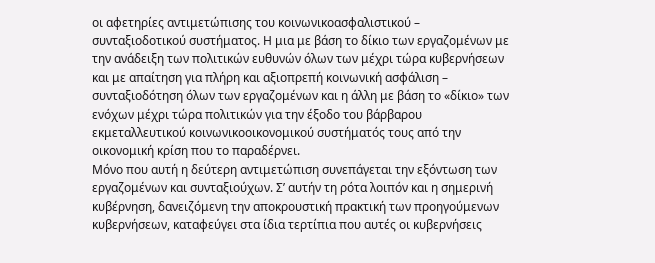οι αφετηρίες αντιμετώπισης του κοινωνικοασφαλιστικού – συνταξιοδοτικού συστήματος. Η μια με βάση το δίκιο των εργαζομένων με την ανάδειξη των πολιτικών ευθυνών όλων των μέχρι τώρα κυβερνήσεων και με απαίτηση για πλήρη και αξιοπρεπή κοινωνική ασφάλιση – συνταξιοδότηση όλων των εργαζομένων και η άλλη με βάση το «δίκιο» των ενόχων μέχρι τώρα πολιτικών για την έξοδο του βάρβαρου εκμεταλλευτικού κοινωνικοοικονομικού συστήματός τους από την οικονομική κρίση που το παραδέρνει.
Μόνο που αυτή η δεύτερη αντιμετώπιση συνεπάγεται την εξόντωση των εργαζομένων και συνταξιούχων. Σ’ αυτήν τη ρότα λοιπόν και η σημερινή κυβέρνηση, δανειζόμενη την αποκρουστική πρακτική των προηγούμενων κυβερνήσεων, καταφεύγει στα ίδια τερτίπια που αυτές οι κυβερνήσεις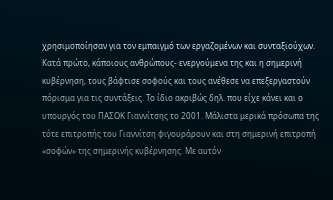χρησιμοποίησαν για τον εμπαιγμό των εργαζομένων και συνταξιούχων. Κατά πρώτο, κάποιους ανθρώπους- ενεργούμενα της και η σημερινή κυβέρνηση, τους βάφτισε σοφούς και τους ανέθεσε να επεξεργαστούν πόρισμα για τις συντάξεις. Το ίδιο ακριβώς δηλ. που είχε κάνει και ο υπουργός του ΠΑΣΟΚ Γιαννίτσης το 2001. Μάλιστα μερικά πρόσωπα της τότε επιτροπής του Γιαννίτση φιγουράρουν και στη σημερινή επιτροπή «σοφών» της σημερινής κυβέρνησης. Με αυτόν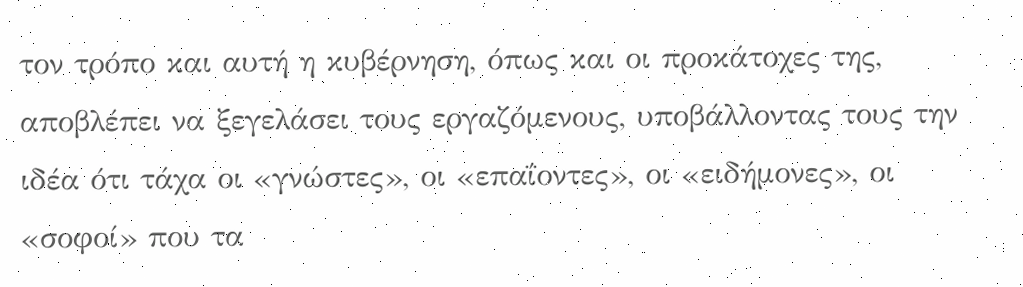τον τρόπο και αυτή η κυβέρνηση, όπως και οι προκάτοχες της, αποβλέπει να ξεγελάσει τους εργαζόμενους, υποβάλλοντας τους την ιδέα ότι τάχα οι «γνώστες», οι «επαΐοντες», οι «ειδήμονες», οι «σοφοί» που τα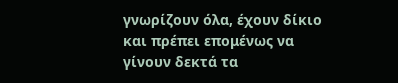γνωρίζουν όλα, έχουν δίκιο και πρέπει επομένως να γίνουν δεκτά τα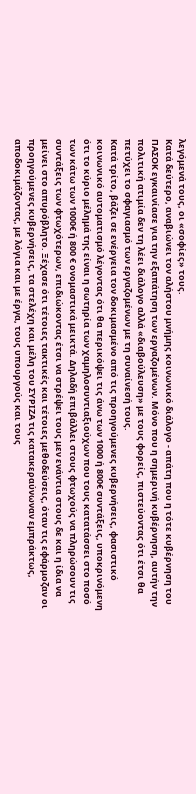λεγόμενά τους, οι «σοφίες» τους.
Κατά δεύτερο, αναβιώνει τον αλήστου μνήμης κοινωνικό διάλογο - απάτη που η τότε κυβέρνηση του ΠΑΣΟΚ εγκαινίασε για την εξαπάτηση των εργαζομένων. Μόνο που η σημερινή κυβέρνηση, αυτήν την πολιτική ατιμία δεν τη λέει διάλογο αλλά «διαβούλευση» με τους φορείς, πιστεύοντας ότι έτσι θα πετύχει το σφαγιασμό των εργαζομένων με τη συναίνεσή τους.
Κατά τρίτο, βάζει σε ενέργεια τον δοκιμασμένο από τις προηγούμενες κυβερνήσεις, φασιστικό κοινωνικό αυτοματισμό λέγοντας ότι θα περικόψει τις άνω των 1000 ή 800€ συντάξεις, υποκρινόμενη ότι το κύριο μέλημά της είναι η σωτηρία των χαμηλοσυντιαξιούχων που τους κατατάσσει στο ποσό των κάτω των 1000€ ή 800 € ονομαστικά μεικτά. Δηλαδή επιβάλλει στους φτωχούς να πληρώσουν τις συντάξεις των φτωχότερων, επιδιώκοντας έτσι να στρέψει τους μεν ενάντια στους δε και η ίδια να μείνει στο απυρόβλητο. Ξέχασε ότι τέτοιες τακτικές και τέτοιες μεθοδεύσεις, όταν τις εφάρμοζαν οι προηγούμενες κυβερνήσεις, τα στελέχη και μέλη του ΣΥΡΙΖΑ τις κατακεραύνωναν εμπράκτως, αποδοκιμάζοντας, με λόγια και με έργα, τους υπουργούς και τους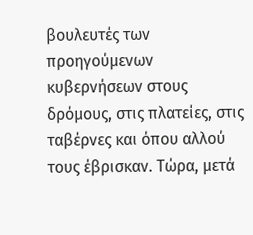βουλευτές των προηγούμενων κυβερνήσεων στους δρόμους, στις πλατείες, στις ταβέρνες και όπου αλλού τους έβρισκαν. Τώρα, μετά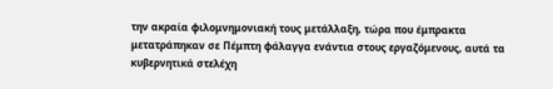την ακραία φιλομνημονιακή τους μετάλλαξη, τώρα που έμπρακτα μετατράπηκαν σε Πέμπτη φάλαγγα ενάντια στους εργαζόμενους, αυτά τα κυβερνητικά στελέχη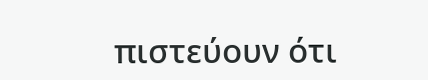πιστεύουν ότι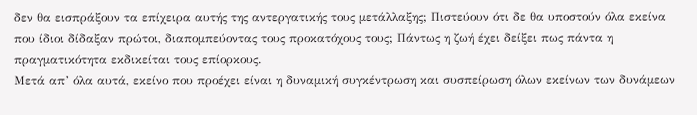δεν θα εισπράξουν τα επίχειρα αυτής της αντεργατικής τους μετάλλαξης; Πιστεύουν ότι δε θα υποστούν όλα εκείνα που ίδιοι δίδαξαν πρώτοι, διαπομπεύοντας τους προκατόχους τους; Πάντως η ζωή έχει δείξει πως πάντα η πραγματικότητα εκδικείται τους επίορκους.
Μετά απ’ όλα αυτά, εκείνο που προέχει είναι η δυναμική συγκέντρωση και συσπείρωση όλων εκείνων των δυνάμεων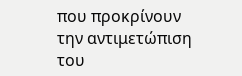που προκρίνουν την αντιμετώπιση του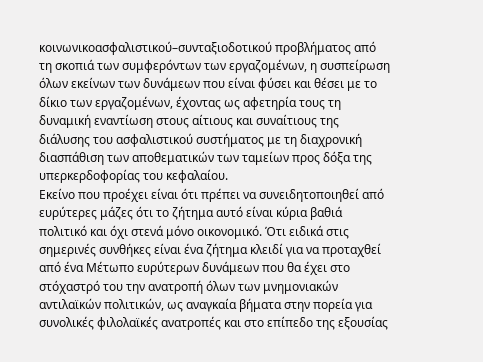κοινωνικοασφαλιστικού–συνταξιοδοτικού προβλήματος από τη σκοπιά των συμφερόντων των εργαζομένων, η συσπείρωση όλων εκείνων των δυνάμεων που είναι φύσει και θέσει με το δίκιο των εργαζομένων, έχοντας ως αφετηρία τους τη δυναμική εναντίωση στους αίτιους και συναίτιους της διάλυσης του ασφαλιστικού συστήματος με τη διαχρονική διασπάθιση των αποθεματικών των ταμείων προς δόξα της υπερκερδοφορίας του κεφαλαίου.
Εκείνο που προέχει είναι ότι πρέπει να συνειδητοποιηθεί από ευρύτερες μάζες ότι το ζήτημα αυτό είναι κύρια βαθιά πολιτικό και όχι στενά μόνο οικονομικό. Ότι ειδικά στις σημερινές συνθήκες είναι ένα ζήτημα κλειδί για να προταχθεί από ένα Μέτωπο ευρύτερων δυνάμεων που θα έχει στο στόχαστρό του την ανατροπή όλων των μνημονιακών αντιλαϊκών πολιτικών, ως αναγκαία βήματα στην πορεία για συνολικές φιλολαϊκές ανατροπές και στο επίπεδο της εξουσίας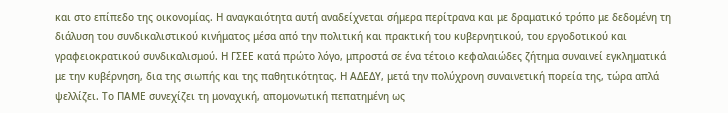και στο επίπεδο της οικονομίας. Η αναγκαιότητα αυτή αναδείχνεται σήμερα περίτρανα και με δραματικό τρόπο με δεδομένη τη διάλυση του συνδικαλιστικού κινήματος μέσα από την πολιτική και πρακτική του κυβερνητικού, του εργοδοτικού και γραφειοκρατικού συνδικαλισμού. Η ΓΣΕΕ κατά πρώτο λόγο, μπροστά σε ένα τέτοιο κεφαλαιώδες ζήτημα συναινεί εγκληματικά με την κυβέρνηση, δια της σιωπής και της παθητικότητας. Η ΑΔΕΔΥ, μετά την πολύχρονη συναινετική πορεία της, τώρα απλά ψελλίζει. Το ΠΑΜΕ συνεχίζει τη μοναχική, απομονωτική πεπατημένη ως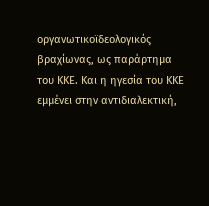οργανωτικοϊδεολογικός βραχίωνας, ως παράρτημα του ΚΚΕ. Και η ηγεσία του ΚΚΕ εμμένει στην αντιδιαλεκτική,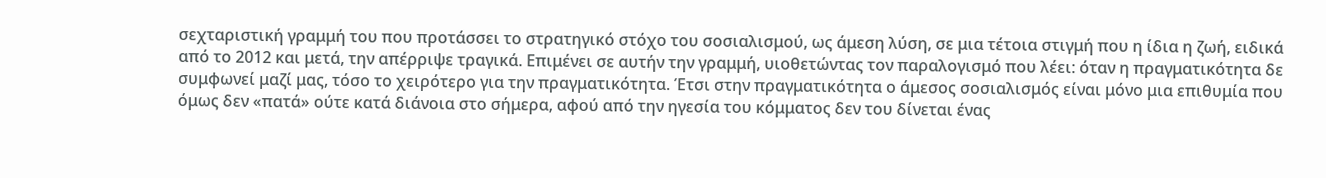σεχταριστική γραμμή του που προτάσσει το στρατηγικό στόχο του σοσιαλισμού, ως άμεση λύση, σε μια τέτοια στιγμή που η ίδια η ζωή, ειδικά από το 2012 και μετά, την απέρριψε τραγικά. Επιμένει σε αυτήν την γραμμή, υιοθετώντας τον παραλογισμό που λέει: όταν η πραγματικότητα δε συμφωνεί μαζί μας, τόσο το χειρότερο για την πραγματικότητα. Έτσι στην πραγματικότητα ο άμεσος σοσιαλισμός είναι μόνο μια επιθυμία που όμως δεν «πατά» ούτε κατά διάνοια στο σήμερα, αφού από την ηγεσία του κόμματος δεν του δίνεται ένας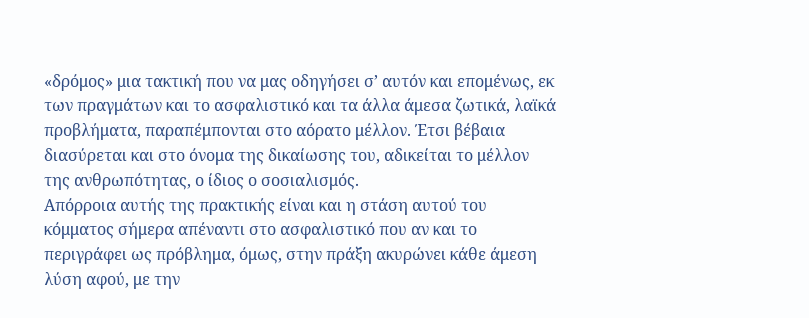«δρόμος» μια τακτική που να μας οδηγήσει σ’ αυτόν και επομένως, εκ των πραγμάτων και το ασφαλιστικό και τα άλλα άμεσα ζωτικά, λαϊκά προβλήματα, παραπέμπονται στο αόρατο μέλλον. Έτσι βέβαια διασύρεται και στο όνομα της δικαίωσης του, αδικείται το μέλλον της ανθρωπότητας, ο ίδιος ο σοσιαλισμός.
Απόρροια αυτής της πρακτικής είναι και η στάση αυτού του κόμματος σήμερα απέναντι στο ασφαλιστικό που αν και το περιγράφει ως πρόβλημα, όμως, στην πράξη ακυρώνει κάθε άμεση λύση αφού, με την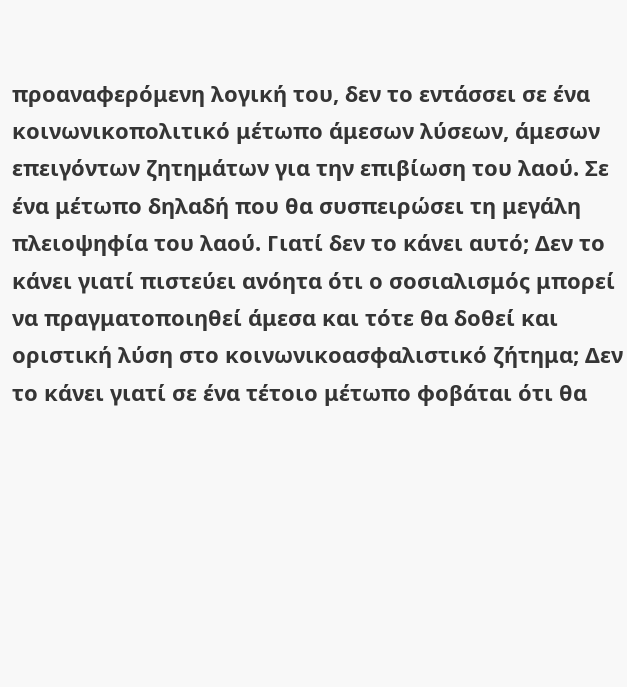προαναφερόμενη λογική του, δεν το εντάσσει σε ένα κοινωνικοπολιτικό μέτωπο άμεσων λύσεων, άμεσων επειγόντων ζητημάτων για την επιβίωση του λαού. Σε ένα μέτωπο δηλαδή που θα συσπειρώσει τη μεγάλη πλειοψηφία του λαού. Γιατί δεν το κάνει αυτό; Δεν το κάνει γιατί πιστεύει ανόητα ότι ο σοσιαλισμός μπορεί να πραγματοποιηθεί άμεσα και τότε θα δοθεί και οριστική λύση στο κοινωνικοασφαλιστικό ζήτημα; Δεν το κάνει γιατί σε ένα τέτοιο μέτωπο φοβάται ότι θα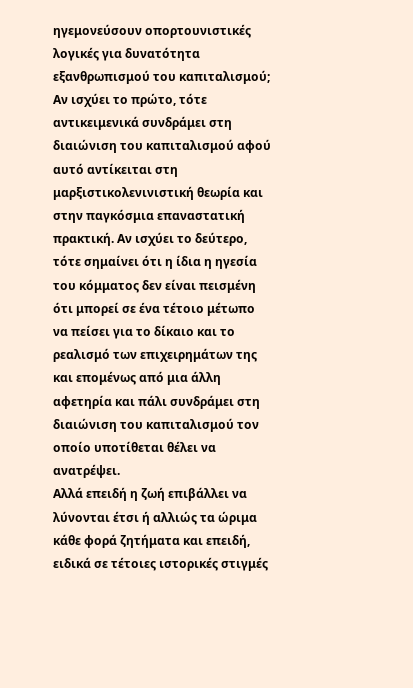ηγεμονεύσουν οπορτουνιστικές λογικές για δυνατότητα εξανθρωπισμού του καπιταλισμού; Αν ισχύει το πρώτο, τότε αντικειμενικά συνδράμει στη διαιώνιση του καπιταλισμού αφού αυτό αντίκειται στη μαρξιστικολενινιστική θεωρία και στην παγκόσμια επαναστατική πρακτική. Αν ισχύει το δεύτερο, τότε σημαίνει ότι η ίδια η ηγεσία του κόμματος δεν είναι πεισμένη ότι μπορεί σε ένα τέτοιο μέτωπο να πείσει για το δίκαιο και το ρεαλισμό των επιχειρημάτων της και επομένως από μια άλλη αφετηρία και πάλι συνδράμει στη διαιώνιση του καπιταλισμού τον οποίο υποτίθεται θέλει να ανατρέψει.
Αλλά επειδή η ζωή επιβάλλει να λύνονται έτσι ή αλλιώς τα ώριμα κάθε φορά ζητήματα και επειδή, ειδικά σε τέτοιες ιστορικές στιγμές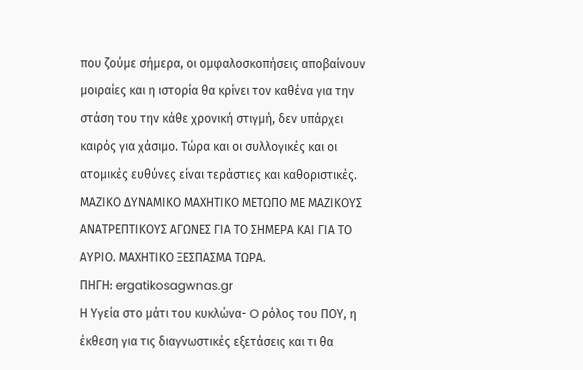που ζούμε σήμερα, οι ομφαλοσκοπήσεις αποβαίνουν μοιραίες και η ιστορία θα κρίνει τον καθένα για την στάση του την κάθε χρονική στιγμή, δεν υπάρχει καιρός για χάσιμο. Τώρα και οι συλλογικές και οι ατομικές ευθύνες είναι τεράστιες και καθοριστικές. ΜΑΖΙΚΟ ΔΥΝΑΜΙΚΟ ΜΑΧΗΤΙΚΟ ΜΕΤΩΠΟ ΜΕ ΜΑΖΙΚΟΥΣ ΑΝΑΤΡΕΠΤΙΚΟΥΣ ΑΓΩΝΕΣ ΓΙΑ ΤΟ ΣΗΜΕΡΑ ΚΑΙ ΓΙΑ ΤΟ ΑΥΡΙΟ. ΜΑΧΗΤΙΚΟ ΞΕΣΠΑΣΜΑ ΤΩΡΑ.
ΠΗΓΗ: ergatikosagwnas.gr
Η Υγεία στο μάτι του κυκλώνα- O ρόλος του ΠΟΥ, η έκθεση για τις διαγνωστικές εξετάσεις και τι θα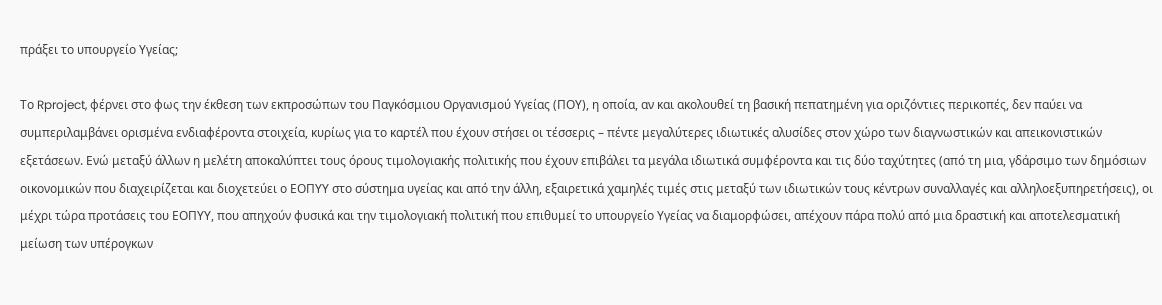πράξει το υπουργείο Υγείας;

Το Rproject, φέρνει στο φως την έκθεση των εκπροσώπων του Παγκόσμιου Οργανισμού Υγείας (ΠΟΥ), η οποία, αν και ακολουθεί τη βασική πεπατημένη για οριζόντιες περικοπές, δεν παύει να συμπεριλαμβάνει ορισμένα ενδιαφέροντα στοιχεία, κυρίως για το καρτέλ που έχουν στήσει οι τέσσερις – πέντε μεγαλύτερες ιδιωτικές αλυσίδες στον χώρο των διαγνωστικών και απεικονιστικών εξετάσεων. Ενώ μεταξύ άλλων η μελέτη αποκαλύπτει τους όρους τιμολογιακής πολιτικής που έχουν επιβάλει τα μεγάλα ιδιωτικά συμφέροντα και τις δύο ταχύτητες (από τη μια, γδάρσιμο των δημόσιων οικονομικών που διαχειρίζεται και διοχετεύει ο ΕΟΠΥΥ στο σύστημα υγείας και από την άλλη, εξαιρετικά χαμηλές τιμές στις μεταξύ των ιδιωτικών τους κέντρων συναλλαγές και αλληλοεξυπηρετήσεις), οι μέχρι τώρα προτάσεις του ΕΟΠΥΥ, που απηχούν φυσικά και την τιμολογιακή πολιτική που επιθυμεί το υπουργείο Υγείας να διαμορφώσει, απέχουν πάρα πολύ από μια δραστική και αποτελεσματική μείωση των υπέρογκων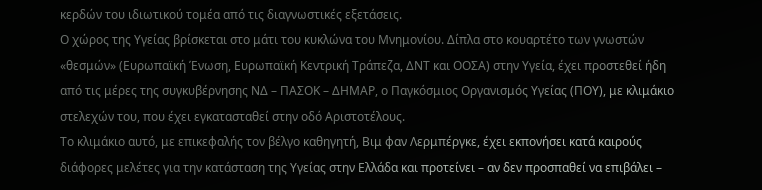κερδών του ιδιωτικού τομέα από τις διαγνωστικές εξετάσεις.
Ο χώρος της Υγείας βρίσκεται στο μάτι του κυκλώνα του Μνημονίου. Δίπλα στο κουαρτέτο των γνωστών «θεσμών» (Ευρωπαϊκή Ένωση, Ευρωπαϊκή Κεντρική Τράπεζα, ΔΝΤ και ΟΟΣΑ) στην Υγεία, έχει προστεθεί ήδη από τις μέρες της συγκυβέρνησης ΝΔ – ΠΑΣΟΚ – ΔΗΜΑΡ, ο Παγκόσμιος Οργανισμός Υγείας (ΠΟΥ), με κλιμάκιο στελεχών του, που έχει εγκατασταθεί στην οδό Αριστοτέλους.
Το κλιμάκιο αυτό, με επικεφαλής τον βέλγο καθηγητή, Βιμ φαν Λερμπέργκε, έχει εκπονήσει κατά καιρούς διάφορες μελέτες για την κατάσταση της Υγείας στην Ελλάδα και προτείνει – αν δεν προσπαθεί να επιβάλει –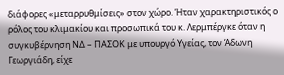διάφορες «μεταρρυθμίσεις» στον χώρο. Ήταν χαρακτηριστικός ο ρόλος του κλιμακίου και προσωπικά του κ. Λερμπέργκε όταν η συγκυβέρνηση ΝΔ – ΠΑΣΟΚ με υπουργό Υγείας, τον Άδωνη Γεωργιάδη, είχε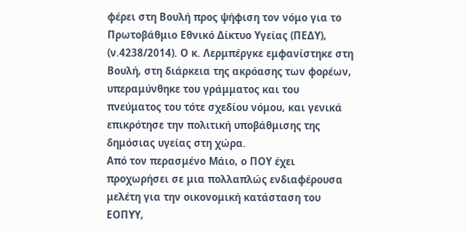φέρει στη Βουλή προς ψήφιση τον νόμο για το Πρωτοβάθμιο Εθνικό Δίκτυο Υγείας (ΠΕΔΥ), (ν.4238/2014). Ο κ. Λερμπέργκε εμφανίστηκε στη Βουλή, στη διάρκεια της ακρόασης των φορέων, υπεραμύνθηκε του γράμματος και του πνεύματος του τότε σχεδίου νόμου, και γενικά επικρότησε την πολιτική υποβάθμισης της δημόσιας υγείας στη χώρα.
Από τον περασμένο Μάιο, ο ΠΟΥ έχει προχωρήσει σε μια πολλαπλώς ενδιαφέρουσα μελέτη για την οικονομική κατάσταση του ΕΟΠΥΥ,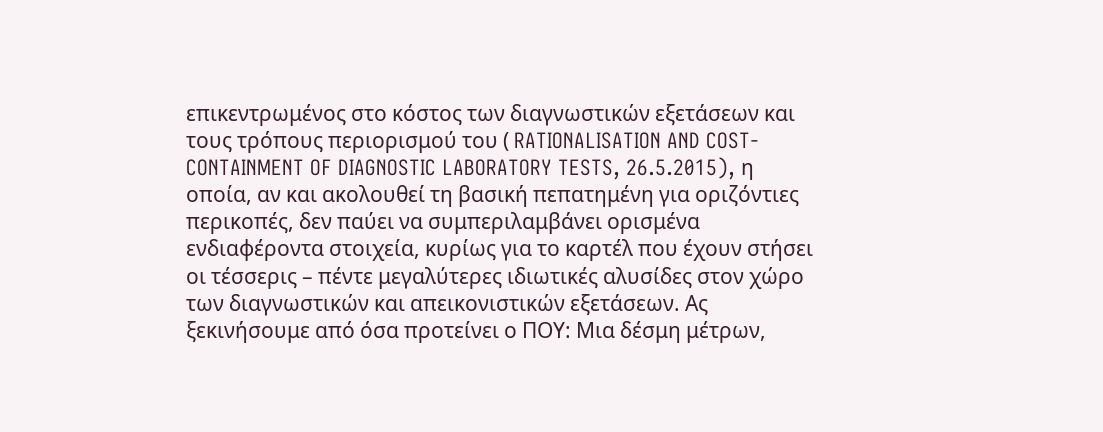επικεντρωμένος στο κόστος των διαγνωστικών εξετάσεων και τους τρόπους περιορισμού του ( RATIONALISATION AND COST-CONTAINMENT OF DIAGNOSTIC LABORATORY TESTS, 26.5.2015), η οποία, αν και ακολουθεί τη βασική πεπατημένη για οριζόντιες περικοπές, δεν παύει να συμπεριλαμβάνει ορισμένα ενδιαφέροντα στοιχεία, κυρίως για το καρτέλ που έχουν στήσει οι τέσσερις – πέντε μεγαλύτερες ιδιωτικές αλυσίδες στον χώρο των διαγνωστικών και απεικονιστικών εξετάσεων. Ας ξεκινήσουμε από όσα προτείνει ο ΠΟΥ: Μια δέσμη μέτρων,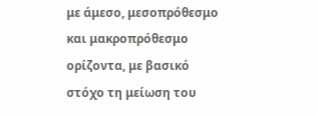με άμεσο, μεσοπρόθεσμο και μακροπρόθεσμο ορίζοντα, με βασικό στόχο τη μείωση του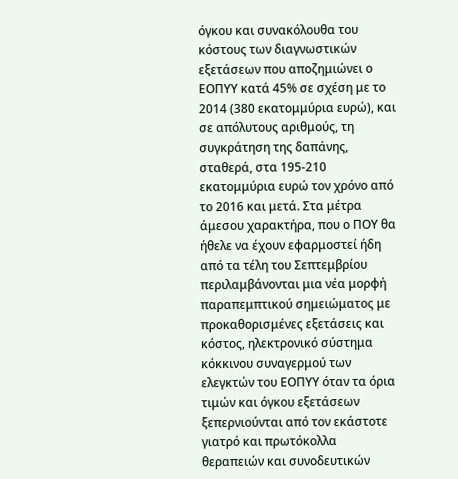όγκου και συνακόλουθα του κόστους των διαγνωστικών εξετάσεων που αποζημιώνει ο ΕΟΠΥΥ κατά 45% σε σχέση με το 2014 (380 εκατομμύρια ευρώ), και σε απόλυτους αριθμούς, τη συγκράτηση της δαπάνης, σταθερά, στα 195-210 εκατομμύρια ευρώ τον χρόνο από το 2016 και μετά. Στα μέτρα άμεσου χαρακτήρα, που ο ΠΟΥ θα ήθελε να έχουν εφαρμοστεί ήδη από τα τέλη του Σεπτεμβρίου περιλαμβάνονται μια νέα μορφή παραπεμπτικού σημειώματος με προκαθορισμένες εξετάσεις και κόστος, ηλεκτρονικό σύστημα κόκκινου συναγερμού των ελεγκτών του ΕΟΠΥΥ όταν τα όρια τιμών και όγκου εξετάσεων ξεπερνιούνται από τον εκάστοτε γιατρό και πρωτόκολλα θεραπειών και συνοδευτικών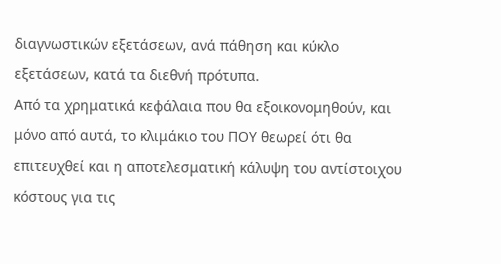διαγνωστικών εξετάσεων, ανά πάθηση και κύκλο εξετάσεων, κατά τα διεθνή πρότυπα.
Από τα χρηματικά κεφάλαια που θα εξοικονομηθούν, και μόνο από αυτά, το κλιμάκιο του ΠΟΥ θεωρεί ότι θα επιτευχθεί και η αποτελεσματική κάλυψη του αντίστοιχου κόστους για τις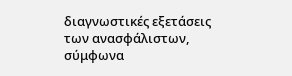διαγνωστικές εξετάσεις των ανασφάλιστων, σύμφωνα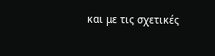και με τις σχετικές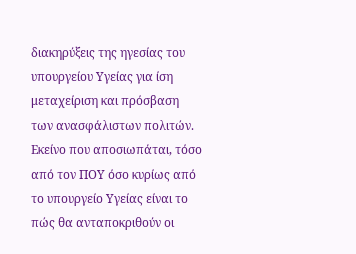διακηρύξεις της ηγεσίας του υπουργείου Υγείας για ίση μεταχείριση και πρόσβαση των ανασφάλιστων πολιτών. Εκείνο που αποσιωπάται, τόσο από τον ΠΟΥ όσο κυρίως από το υπουργείο Υγείας είναι το πώς θα ανταποκριθούν οι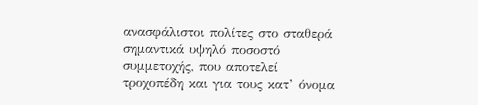ανασφάλιστοι πολίτες στο σταθερά σημαντικά υψηλό ποσοστό συμμετοχής, που αποτελεί τροχοπέδη και για τους κατ’ όνομα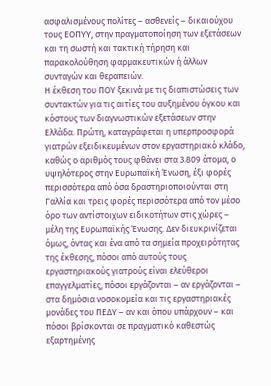ασφαλισμένους πολίτες – ασθενείς – δικαιούχου τους ΕΟΠΥΥ, στην πραγματοποίηση των εξετάσεων και τη σωστή και τακτική τήρηση και παρακολούθηση φαρμακευτικών ή άλλων συνταγών και θεραπειών.
Η έκθεση του ΠΟΥ ξεκινά με τις διαπιστώσεις των συντακτών για τις αιτίες του αυξημένου όγκου και κόστους των διαγνωστικών εξετάσεων στην Ελλάδα. Πρώτη, καταγράφεται η υπερπροσφορά γιατρών εξειδικευμένων στον εργαστηριακό κλάδο, καθώς ο αριθμός τους φθάνει στα 3.809 άτομα, ο υψηλότερος στην Ευρωπαϊκή Ένωση, έξι φορές περισσότερα από όσα δραστηριοποιούνται στη Γαλλία και τρεις φορές περισσότερα από τον μέσο όρο των αντίστοιχων ειδικοτήτων στις χώρες – μέλη της Ευρωπαϊκής Ένωσης. Δεν διευκρινίζεται όμως, όντας και ένα από τα σημεία προχειρότητας της έκθεσης, πόσοι από αυτούς τους εργαστηριακούς γιατρούς είναι ελεύθεροι επαγγελματίες, πόσοι εργάζονται – αν εργάζονται – στα δημόσια νοσοκομεία και τις εργαστηριακές μονάδες του ΠΕΔΥ – αν και όπου υπάρχουν – και πόσοι βρίσκονται σε πραγματικό καθεστώς εξαρτημένης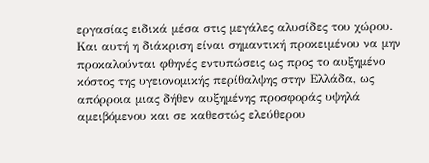εργασίας ειδικά μέσα στις μεγάλες αλυσίδες του χώρου. Και αυτή η διάκριση είναι σημαντική προκειμένου να μην προκαλούνται φθηνές εντυπώσεις ως προς το αυξημένο κόστος της υγειονομικής περίθαλψης στην Ελλάδα, ως απόρροια μιας δήθεν αυξημένης προσφοράς υψηλά αμειβόμενου και σε καθεστώς ελεύθερου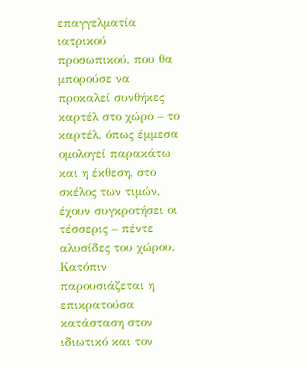επαγγελματία ιατρικού προσωπικού, που θα μπορούσε να προκαλεί συνθήκες καρτέλ στο χώρο – το καρτέλ, όπως έμμεσα ομολογεί παρακάτω και η έκθεση, στο σκέλος των τιμών, έχουν συγκροτήσει οι τέσσερις – πέντε αλυσίδες του χώρου.
Κατόπιν παρουσιάζεται η επικρατούσα κατάσταση στον ιδιωτικό και τον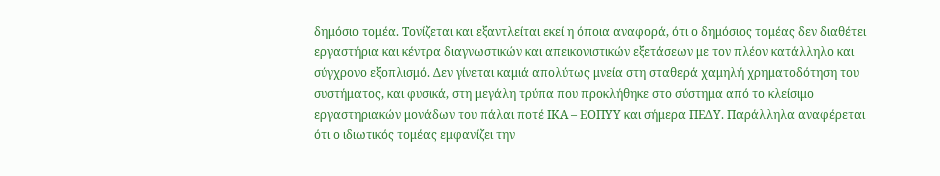δημόσιο τομέα. Τονίζεται και εξαντλείται εκεί η όποια αναφορά, ότι ο δημόσιος τομέας δεν διαθέτει εργαστήρια και κέντρα διαγνωστικών και απεικονιστικών εξετάσεων με τον πλέον κατάλληλο και σύγχρονο εξοπλισμό. Δεν γίνεται καμιά απολύτως μνεία στη σταθερά χαμηλή χρηματοδότηση του συστήματος, και φυσικά, στη μεγάλη τρύπα που προκλήθηκε στο σύστημα από το κλείσιμο εργαστηριακών μονάδων του πάλαι ποτέ ΙΚΑ – ΕΟΠΥΥ και σήμερα ΠΕΔΥ. Παράλληλα αναφέρεται ότι ο ιδιωτικός τομέας εμφανίζει την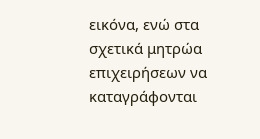εικόνα, ενώ στα σχετικά μητρώα επιχειρήσεων να καταγράφονται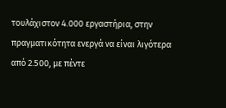τουλάχιστον 4.000 εργαστήρια, στην πραγματικότητα ενεργά να είναι λιγότερα από 2.500, με πέντε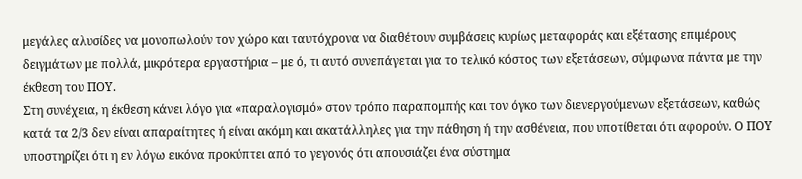μεγάλες αλυσίδες να μονοπωλούν τον χώρο και ταυτόχρονα να διαθέτουν συμβάσεις κυρίως μεταφοράς και εξέτασης επιμέρους δειγμάτων με πολλά, μικρότερα εργαστήρια – με ό, τι αυτό συνεπάγεται για το τελικό κόστος των εξετάσεων, σύμφωνα πάντα με την έκθεση του ΠΟΥ.
Στη συνέχεια, η έκθεση κάνει λόγο για «παραλογισμό» στον τρόπο παραπομπής και τον όγκο των διενεργούμενων εξετάσεων, καθώς κατά τα 2/3 δεν είναι απαραίτητες ή είναι ακόμη και ακατάλληλες για την πάθηση ή την ασθένεια, που υποτίθεται ότι αφορούν. Ο ΠΟΥ υποστηρίζει ότι η εν λόγω εικόνα προκύπτει από το γεγονός ότι απουσιάζει ένα σύστημα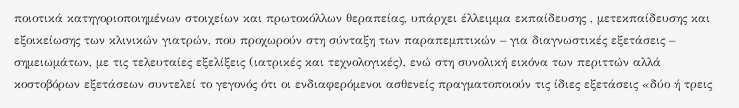ποιοτικά κατηγοριοποιημένων στοιχείων και πρωτοκόλλων θεραπείας, υπάρχει έλλειμμα εκπαίδευσης , μετεκπαίδευσης και εξοικείωσης των κλινικών γιατρών, που προχωρούν στη σύνταξη των παραπεμπτικών – για διαγνωστικές εξετάσεις – σημειωμάτων, με τις τελευταίες εξελίξεις (ιατρικές και τεχνολογικές), ενώ στη συνολική εικόνα των περιττών αλλά κοστοβόρων εξετάσεων συντελεί το γεγονός ότι οι ενδιαφερόμενοι ασθενείς πραγματοποιούν τις ίδιες εξετάσεις «δύο ή τρεις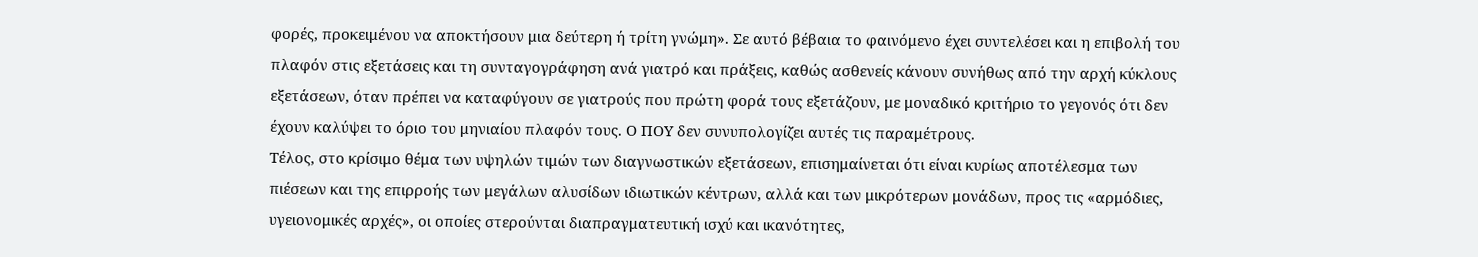φορές, προκειμένου να αποκτήσουν μια δεύτερη ή τρίτη γνώμη». Σε αυτό βέβαια το φαινόμενο έχει συντελέσει και η επιβολή του πλαφόν στις εξετάσεις και τη συνταγογράφηση ανά γιατρό και πράξεις, καθώς ασθενείς κάνουν συνήθως από την αρχή κύκλους εξετάσεων, όταν πρέπει να καταφύγουν σε γιατρούς που πρώτη φορά τους εξετάζουν, με μοναδικό κριτήριο το γεγονός ότι δεν έχουν καλύψει το όριο του μηνιαίου πλαφόν τους. Ο ΠΟΥ δεν συνυπολογίζει αυτές τις παραμέτρους.
Τέλος, στο κρίσιμο θέμα των υψηλών τιμών των διαγνωστικών εξετάσεων, επισημαίνεται ότι είναι κυρίως αποτέλεσμα των πιέσεων και της επιρροής των μεγάλων αλυσίδων ιδιωτικών κέντρων, αλλά και των μικρότερων μονάδων, προς τις «αρμόδιες, υγειονομικές αρχές», οι οποίες στερούνται διαπραγματευτική ισχύ και ικανότητες,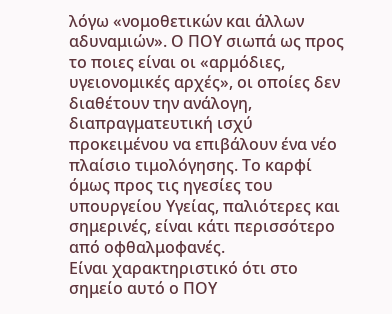λόγω «νομοθετικών και άλλων αδυναμιών». Ο ΠΟΥ σιωπά ως προς το ποιες είναι οι «αρμόδιες, υγειονομικές αρχές», οι οποίες δεν διαθέτουν την ανάλογη, διαπραγματευτική ισχύ προκειμένου να επιβάλουν ένα νέο πλαίσιο τιμολόγησης. Το καρφί όμως προς τις ηγεσίες του υπουργείου Υγείας, παλιότερες και σημερινές, είναι κάτι περισσότερο από οφθαλμοφανές.
Είναι χαρακτηριστικό ότι στο σημείο αυτό ο ΠΟΥ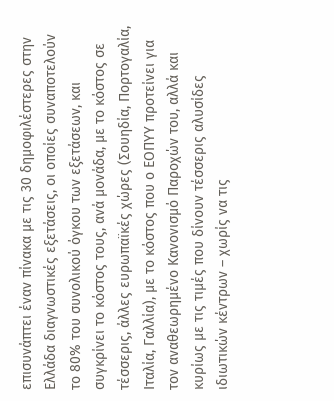επισυνάπτει έναν πίνακα με τις 30 δημοφιλέστερες στην Ελλάδα διαγνωστικές εξετάσεις, οι οποίες συναποτελούν το 80% του συνολικού όγκου των εξετάσεων, και συγκρίνει το κόστος τους, ανά μονάδα, με το κόστος σε τέσσερις, άλλες ευρωπαϊκές χώρες (Σουηδία, Πορτογαλία, Ιταλία, Γαλλία), με το κόστος που ο ΕΟΠΥΥ προτείνει για τον αναθεωρημένο Κανονισμό Παροχών του, αλλά και κυρίως με τις τιμές που δίνουν τέσσερις αλυσίδες ιδιωτικών κέντρων – χωρίς να τις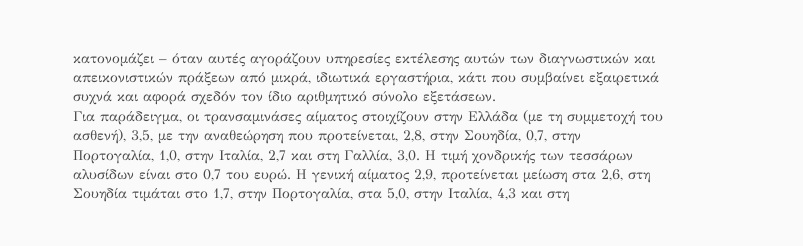κατονομάζει – όταν αυτές αγοράζουν υπηρεσίες εκτέλεσης αυτών των διαγνωστικών και απεικονιστικών πράξεων από μικρά, ιδιωτικά εργαστήρια, κάτι που συμβαίνει εξαιρετικά συχνά και αφορά σχεδόν τον ίδιο αριθμητικό σύνολο εξετάσεων.
Για παράδειγμα, οι τρανσαμινάσες αίματος στοιχίζουν στην Ελλάδα (με τη συμμετοχή του ασθενή), 3,5, με την αναθεώρηση που προτείνεται, 2,8, στην Σουηδία, 0,7, στην Πορτογαλία, 1,0, στην Ιταλία, 2,7 και στη Γαλλία, 3,0. Η τιμή χονδρικής των τεσσάρων αλυσίδων είναι στο 0,7 του ευρώ. Η γενική αίματος 2,9, προτείνεται μείωση στα 2,6, στη Σουηδία τιμάται στο 1,7, στην Πορτογαλία, στα 5,0, στην Ιταλία, 4,3 και στη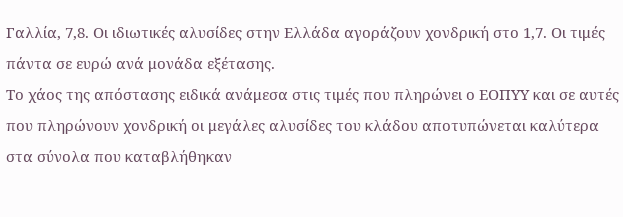Γαλλία, 7,8. Οι ιδιωτικές αλυσίδες στην Ελλάδα αγοράζουν χονδρική στο 1,7. Οι τιμές πάντα σε ευρώ ανά μονάδα εξέτασης.
Το χάος της απόστασης ειδικά ανάμεσα στις τιμές που πληρώνει ο ΕΟΠΥΥ και σε αυτές που πληρώνουν χονδρική οι μεγάλες αλυσίδες του κλάδου αποτυπώνεται καλύτερα στα σύνολα που καταβλήθηκαν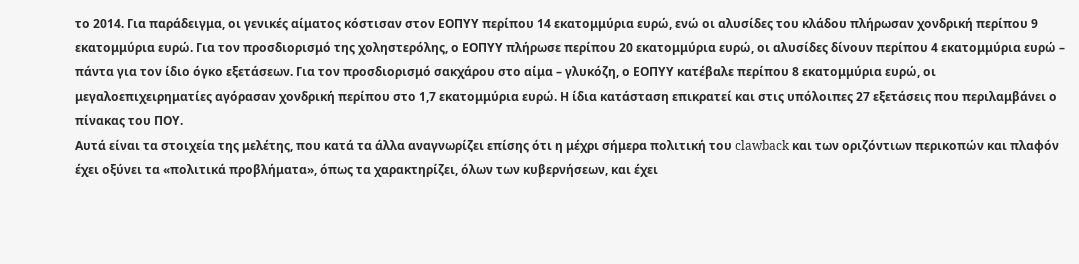το 2014. Για παράδειγμα, οι γενικές αίματος κόστισαν στον ΕΟΠΥΥ περίπου 14 εκατομμύρια ευρώ, ενώ οι αλυσίδες του κλάδου πλήρωσαν χονδρική περίπου 9 εκατομμύρια ευρώ. Για τον προσδιορισμό της χοληστερόλης, ο ΕΟΠΥΥ πλήρωσε περίπου 20 εκατομμύρια ευρώ, οι αλυσίδες δίνουν περίπου 4 εκατομμύρια ευρώ – πάντα για τον ίδιο όγκο εξετάσεων. Για τον προσδιορισμό σακχάρου στο αίμα – γλυκόζη, ο ΕΟΠΥΥ κατέβαλε περίπου 8 εκατομμύρια ευρώ, οι μεγαλοεπιχειρηματίες αγόρασαν χονδρική περίπου στο 1,7 εκατομμύρια ευρώ. Η ίδια κατάσταση επικρατεί και στις υπόλοιπες 27 εξετάσεις που περιλαμβάνει ο πίνακας του ΠΟΥ.
Αυτά είναι τα στοιχεία της μελέτης, που κατά τα άλλα αναγνωρίζει επίσης ότι η μέχρι σήμερα πολιτική του clawback και των οριζόντιων περικοπών και πλαφόν έχει οξύνει τα «πολιτικά προβλήματα», όπως τα χαρακτηρίζει, όλων των κυβερνήσεων, και έχει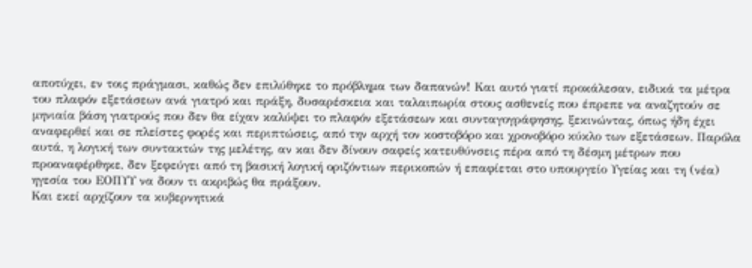αποτύχει, εν τοις πράγμασι, καθώς δεν επιλύθηκε το πρόβλημα των δαπανών! Και αυτό γιατί προκάλεσαν, ειδικά τα μέτρα του πλαφόν εξετάσεων ανά γιατρό και πράξη, δυσαρέσκεια και ταλαιπωρία στους ασθενείς που έπρεπε να αναζητούν σε μηνιαία βάση γιατρούς που δεν θα είχαν καλύψει το πλαφόν εξετάσεων και συνταγογράφησης, ξεκινώντας, όπως ήδη έχει αναφερθεί και σε πλείστες φορές και περιπτώσεις, από την αρχή τον κοστοβόρο και χρονοβόρο κύκλο των εξετάσεων. Παρόλα αυτά, η λογική των συντακτών της μελέτης, αν και δεν δίνουν σαφείς κατευθύνσεις πέρα από τη δέσμη μέτρων που προαναφέρθηκε, δεν ξεφεύγει από τη βασική λογική οριζόντιων περικοπών ή επαφίεται στο υπουργείο Υγείας και τη (νέα) ηγεσία του ΕΟΠΥΥ να δουν τι ακριβώς θα πράξουν.
Και εκεί αρχίζουν τα κυβερνητικά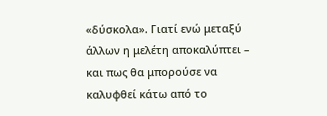«δύσκολα». Γιατί ενώ μεταξύ άλλων η μελέτη αποκαλύπτει – και πως θα μπορούσε να καλυφθεί κάτω από το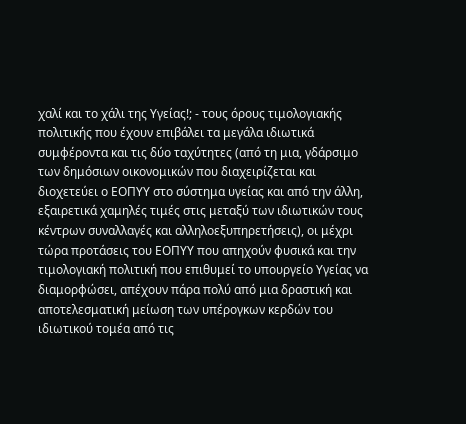χαλί και το χάλι της Υγείας!; - τους όρους τιμολογιακής πολιτικής που έχουν επιβάλει τα μεγάλα ιδιωτικά συμφέροντα και τις δύο ταχύτητες (από τη μια, γδάρσιμο των δημόσιων οικονομικών που διαχειρίζεται και διοχετεύει ο ΕΟΠΥΥ στο σύστημα υγείας και από την άλλη, εξαιρετικά χαμηλές τιμές στις μεταξύ των ιδιωτικών τους κέντρων συναλλαγές και αλληλοεξυπηρετήσεις), οι μέχρι τώρα προτάσεις του ΕΟΠΥΥ που απηχούν φυσικά και την τιμολογιακή πολιτική που επιθυμεί το υπουργείο Υγείας να διαμορφώσει, απέχουν πάρα πολύ από μια δραστική και αποτελεσματική μείωση των υπέρογκων κερδών του ιδιωτικού τομέα από τις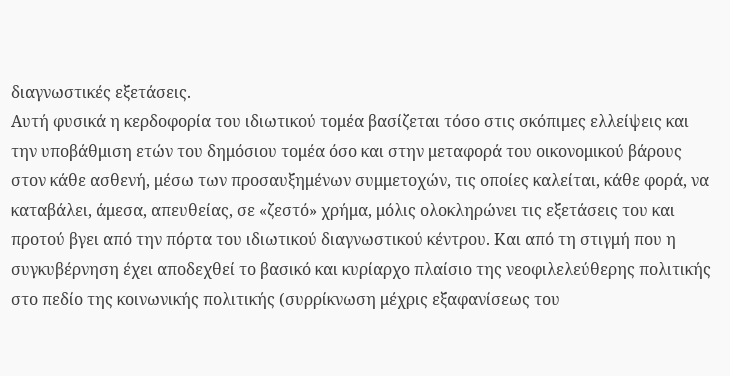διαγνωστικές εξετάσεις.
Αυτή φυσικά η κερδοφορία του ιδιωτικού τομέα βασίζεται τόσο στις σκόπιμες ελλείψεις και την υποβάθμιση ετών του δημόσιου τομέα όσο και στην μεταφορά του οικονομικού βάρους στον κάθε ασθενή, μέσω των προσαυξημένων συμμετοχών, τις οποίες καλείται, κάθε φορά, να καταβάλει, άμεσα, απευθείας, σε «ζεστό» χρήμα, μόλις ολοκληρώνει τις εξετάσεις του και προτού βγει από την πόρτα του ιδιωτικού διαγνωστικού κέντρου. Και από τη στιγμή που η συγκυβέρνηση έχει αποδεχθεί το βασικό και κυρίαρχο πλαίσιο της νεοφιλελεύθερης πολιτικής στο πεδίο της κοινωνικής πολιτικής (συρρίκνωση μέχρις εξαφανίσεως του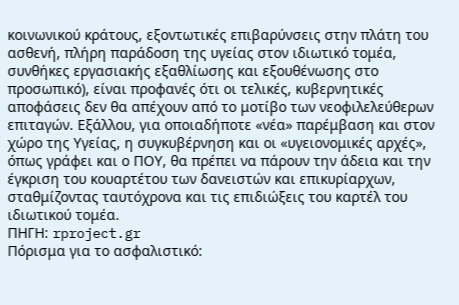κοινωνικού κράτους, εξοντωτικές επιβαρύνσεις στην πλάτη του ασθενή, πλήρη παράδοση της υγείας στον ιδιωτικό τομέα, συνθήκες εργασιακής εξαθλίωσης και εξουθένωσης στο προσωπικό), είναι προφανές ότι οι τελικές, κυβερνητικές αποφάσεις δεν θα απέχουν από το μοτίβο των νεοφιλελεύθερων επιταγών. Εξάλλου, για οποιαδήποτε «νέα» παρέμβαση και στον χώρο της Υγείας, η συγκυβέρνηση και οι «υγειονομικές αρχές», όπως γράφει και ο ΠΟΥ, θα πρέπει να πάρουν την άδεια και την έγκριση του κουαρτέτου των δανειστών και επικυρίαρχων, σταθμίζοντας ταυτόχρονα και τις επιδιώξεις του καρτέλ του ιδιωτικού τομέα.
ΠΗΓΗ: rproject.gr
Πόρισμα για το ασφαλιστικό: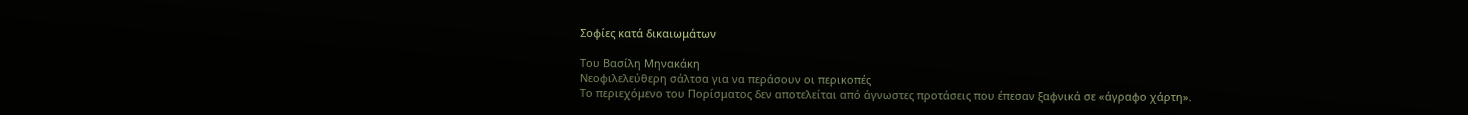Σοφίες κατά δικαιωμάτων

Του Βασίλη Μηνακάκη
Νεοφιλελεύθερη σάλτσα για να περάσουν οι περικοπές
Το περιεχόμενο του Πορίσματος δεν αποτελείται από άγνωστες προτάσεις που έπεσαν ξαφνικά σε «άγραφο χάρτη».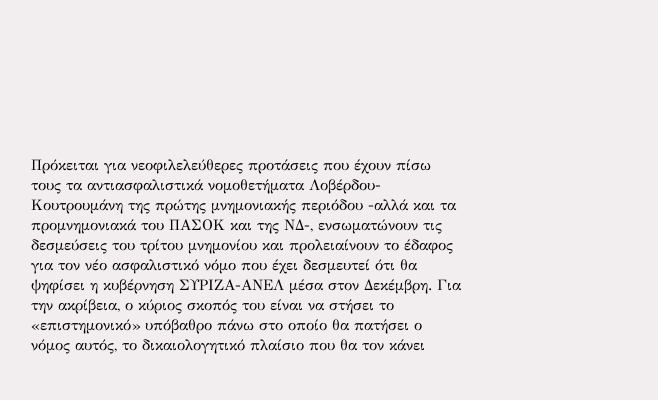Πρόκειται για νεοφιλελεύθερες προτάσεις που έχουν πίσω τους τα αντιασφαλιστικά νομοθετήματα Λοβέρδου-Κουτρουμάνη της πρώτης μνημονιακής περιόδου -αλλά και τα προμνημονιακά του ΠΑΣΟΚ και της ΝΔ-, ενσωματώνουν τις δεσμεύσεις του τρίτου μνημονίου και προλειαίνουν το έδαφος για τον νέο ασφαλιστικό νόμο που έχει δεσμευτεί ότι θα ψηφίσει η κυβέρνηση ΣΥΡΙΖΑ-ΑΝΕΛ μέσα στον Δεκέμβρη. Για την ακρίβεια, ο κύριος σκοπός του είναι να στήσει το «επιστημονικό» υπόβαθρο πάνω στο οποίο θα πατήσει ο νόμος αυτός, το δικαιολογητικό πλαίσιο που θα τον κάνει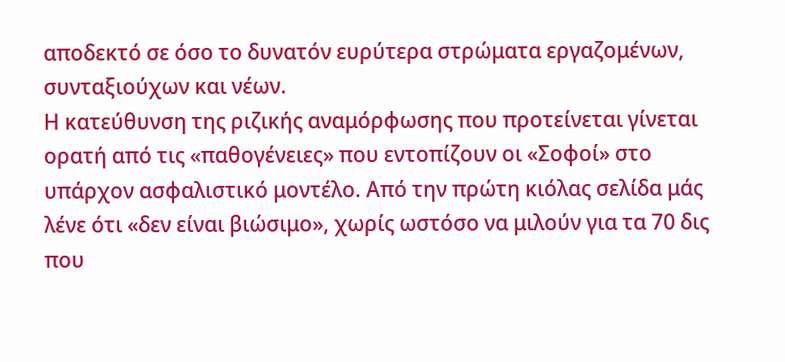αποδεκτό σε όσο το δυνατόν ευρύτερα στρώματα εργαζομένων, συνταξιούχων και νέων.
Η κατεύθυνση της ριζικής αναμόρφωσης που προτείνεται γίνεται ορατή από τις «παθογένειες» που εντοπίζουν οι «Σοφοί» στο υπάρχον ασφαλιστικό μοντέλο. Από την πρώτη κιόλας σελίδα μάς λένε ότι «δεν είναι βιώσιμο», χωρίς ωστόσο να μιλούν για τα 70 δις που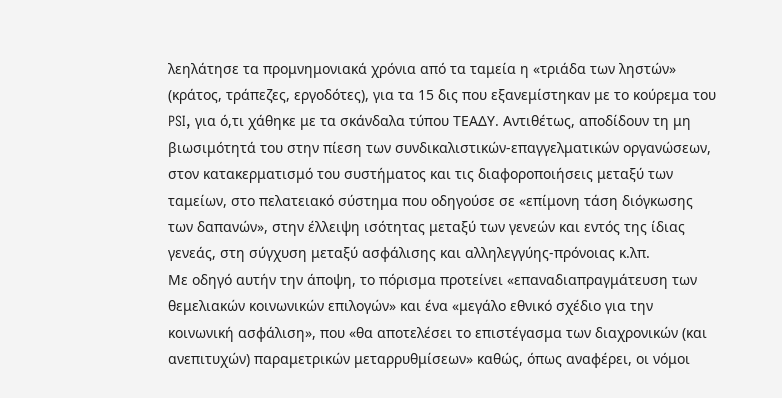λεηλάτησε τα προμνημονιακά χρόνια από τα ταμεία η «τριάδα των ληστών» (κράτος, τράπεζες, εργοδότες), για τα 15 δις που εξανεμίστηκαν με το κούρεμα του PSI, για ό,τι χάθηκε με τα σκάνδαλα τύπου ΤΕΑΔΥ. Αντιθέτως, αποδίδουν τη μη βιωσιμότητά του στην πίεση των συνδικαλιστικών-επαγγελματικών οργανώσεων, στον κατακερματισμό του συστήματος και τις διαφοροποιήσεις μεταξύ των ταμείων, στο πελατειακό σύστημα που οδηγούσε σε «επίμονη τάση διόγκωσης των δαπανών», στην έλλειψη ισότητας μεταξύ των γενεών και εντός της ίδιας γενεάς, στη σύγχυση μεταξύ ασφάλισης και αλληλεγγύης-πρόνοιας κ.λπ.
Με οδηγό αυτήν την άποψη, το πόρισμα προτείνει «επαναδιαπραγμάτευση των θεμελιακών κοινωνικών επιλογών» και ένα «μεγάλο εθνικό σχέδιο για την κοινωνική ασφάλιση», που «θα αποτελέσει το επιστέγασμα των διαχρονικών (και ανεπιτυχών) παραμετρικών μεταρρυθμίσεων» καθώς, όπως αναφέρει, οι νόμοι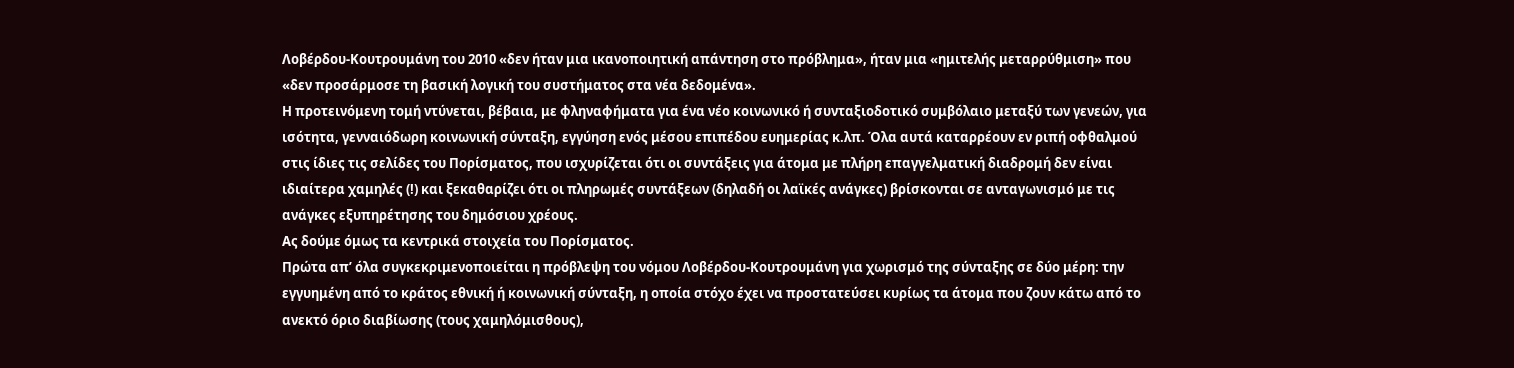Λοβέρδου-Κουτρουμάνη του 2010 «δεν ήταν μια ικανοποιητική απάντηση στο πρόβλημα», ήταν μια «ημιτελής μεταρρύθμιση» που «δεν προσάρμοσε τη βασική λογική του συστήματος στα νέα δεδομένα».
Η προτεινόμενη τομή ντύνεται, βέβαια, με φληναφήματα για ένα νέο κοινωνικό ή συνταξιοδοτικό συμβόλαιο μεταξύ των γενεών, για ισότητα, γενναιόδωρη κοινωνική σύνταξη, εγγύηση ενός μέσου επιπέδου ευημερίας κ.λπ. Όλα αυτά καταρρέουν εν ριπή οφθαλμού στις ίδιες τις σελίδες του Πορίσματος, που ισχυρίζεται ότι οι συντάξεις για άτομα με πλήρη επαγγελματική διαδρομή δεν είναι ιδιαίτερα χαμηλές (!) και ξεκαθαρίζει ότι οι πληρωμές συντάξεων (δηλαδή οι λαϊκές ανάγκες) βρίσκονται σε ανταγωνισμό με τις ανάγκες εξυπηρέτησης του δημόσιου χρέους.
Ας δούμε όμως τα κεντρικά στοιχεία του Πορίσματος.
Πρώτα απ’ όλα συγκεκριμενοποιείται η πρόβλεψη του νόμου Λοβέρδου-Κουτρουμάνη για χωρισμό της σύνταξης σε δύο μέρη: την εγγυημένη από το κράτος εθνική ή κοινωνική σύνταξη, η οποία στόχο έχει να προστατεύσει κυρίως τα άτομα που ζουν κάτω από το ανεκτό όριο διαβίωσης (τους χαμηλόμισθους),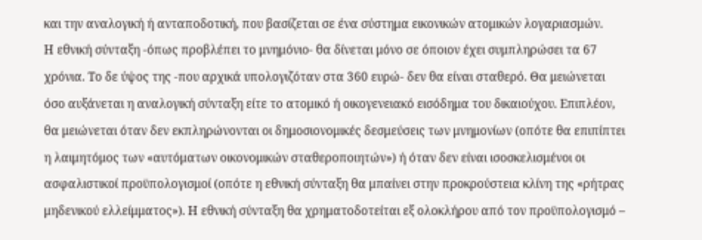και την αναλογική ή ανταποδοτική, που βασίζεται σε ένα σύστημα εικονικών ατομικών λογαριασμών.
Η εθνική σύνταξη -όπως προβλέπει το μνημόνιο- θα δίνεται μόνο σε όποιον έχει συμπληρώσει τα 67 χρόνια. Το δε ύψος της -που αρχικά υπολογιζόταν στα 360 ευρώ- δεν θα είναι σταθερό. Θα μειώνεται όσο αυξάνεται η αναλογική σύνταξη είτε το ατομικό ή οικογενειακό εισόδημα του δικαιούχου. Επιπλέον, θα μειώνεται όταν δεν εκπληρώνονται οι δημοσιονομικές δεσμεύσεις των μνημονίων (οπότε θα επιπίπτει η λαιμητόμος των «αυτόματων οικονομικών σταθεροποιητών») ή όταν δεν είναι ισοσκελισμένοι οι ασφαλιστικοί προϋπολογισμοί (οπότε η εθνική σύνταξη θα μπαίνει στην προκρούστεια κλίνη της «ρήτρας μηδενικού ελλείμματος»). Η εθνική σύνταξη θα χρηματοδοτείται εξ ολοκλήρου από τον προϋπολογισμό –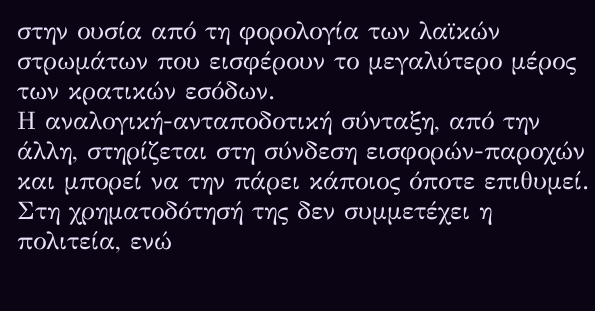στην ουσία από τη φορολογία των λαϊκών στρωμάτων που εισφέρουν το μεγαλύτερο μέρος των κρατικών εσόδων.
Η αναλογική-ανταποδοτική σύνταξη, από την άλλη, στηρίζεται στη σύνδεση εισφορών-παροχών και μπορεί να την πάρει κάποιος όποτε επιθυμεί. Στη χρηματοδότησή της δεν συμμετέχει η πολιτεία, ενώ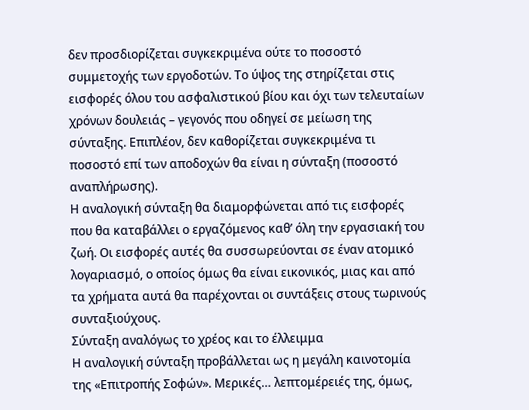δεν προσδιορίζεται συγκεκριμένα ούτε το ποσοστό συμμετοχής των εργοδοτών. Το ύψος της στηρίζεται στις εισφορές όλου του ασφαλιστικού βίου και όχι των τελευταίων χρόνων δουλειάς – γεγονός που οδηγεί σε μείωση της σύνταξης. Επιπλέον, δεν καθορίζεται συγκεκριμένα τι ποσοστό επί των αποδοχών θα είναι η σύνταξη (ποσοστό αναπλήρωσης).
Η αναλογική σύνταξη θα διαμορφώνεται από τις εισφορές που θα καταβάλλει ο εργαζόμενος καθ’ όλη την εργασιακή του ζωή. Οι εισφορές αυτές θα συσσωρεύονται σε έναν ατομικό λογαριασμό, ο οποίος όμως θα είναι εικονικός, μιας και από τα χρήματα αυτά θα παρέχονται οι συντάξεις στους τωρινούς συνταξιούχους.
Σύνταξη αναλόγως το χρέος και το έλλειμμα
Η αναλογική σύνταξη προβάλλεται ως η μεγάλη καινοτομία της «Επιτροπής Σοφών». Μερικές… λεπτομέρειές της, όμως,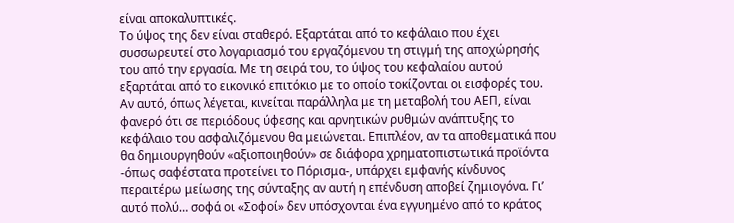είναι αποκαλυπτικές.
Το ύψος της δεν είναι σταθερό. Εξαρτάται από το κεφάλαιο που έχει συσσωρευτεί στο λογαριασμό του εργαζόμενου τη στιγμή της αποχώρησής του από την εργασία. Με τη σειρά του, το ύψος του κεφαλαίου αυτού εξαρτάται από το εικονικό επιτόκιο με το οποίο τοκίζονται οι εισφορές του. Αν αυτό, όπως λέγεται, κινείται παράλληλα με τη μεταβολή του ΑΕΠ, είναι φανερό ότι σε περιόδους ύφεσης και αρνητικών ρυθμών ανάπτυξης το κεφάλαιο του ασφαλιζόμενου θα μειώνεται. Επιπλέον, αν τα αποθεματικά που θα δημιουργηθούν «αξιοποιηθούν» σε διάφορα χρηματοπιστωτικά προϊόντα -όπως σαφέστατα προτείνει το Πόρισμα-, υπάρχει εμφανής κίνδυνος περαιτέρω μείωσης της σύνταξης αν αυτή η επένδυση αποβεί ζημιογόνα. Γι’ αυτό πολύ… σοφά οι «Σοφοί» δεν υπόσχονται ένα εγγυημένο από το κράτος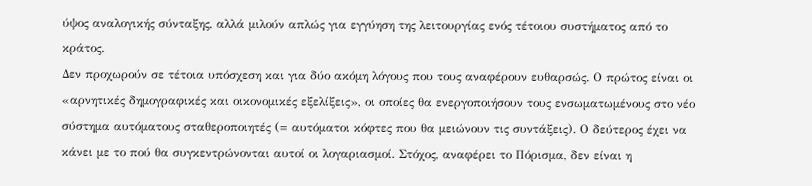ύψος αναλογικής σύνταξης, αλλά μιλούν απλώς για εγγύηση της λειτουργίας ενός τέτοιου συστήματος από το κράτος.
Δεν προχωρούν σε τέτοια υπόσχεση και για δύο ακόμη λόγους που τους αναφέρουν ευθαρσώς. Ο πρώτος είναι οι «αρνητικές δημογραφικές και οικονομικές εξελίξεις», οι οποίες θα ενεργοποιήσουν τους ενσωματωμένους στο νέο σύστημα αυτόματους σταθεροποιητές (= αυτόματοι κόφτες που θα μειώνουν τις συντάξεις). Ο δεύτερος έχει να κάνει με το πού θα συγκεντρώνονται αυτοί οι λογαριασμοί. Στόχος, αναφέρει το Πόρισμα, δεν είναι η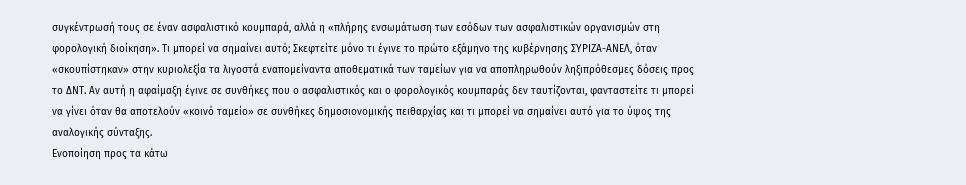συγκέντρωσή τους σε έναν ασφαλιστικό κουμπαρά, αλλά η «πλήρης ενσωμάτωση των εσόδων των ασφαλιστικών οργανισμών στη φορολογική διοίκηση». Τι μπορεί να σημαίνει αυτό; Σκεφτείτε μόνο τι έγινε το πρώτο εξάμηνο της κυβέρνησης ΣΥΡΙΖΑ-ΑΝΕΛ, όταν «σκουπίστηκαν» στην κυριολεξία τα λιγοστά εναπομείναντα αποθεματικά των ταμείων για να αποπληρωθούν ληξιπρόθεσμες δόσεις προς το ΔΝΤ. Αν αυτή η αφαίμαξη έγινε σε συνθήκες που ο ασφαλιστικός και ο φορολογικός κουμπαράς δεν ταυτίζονται, φανταστείτε τι μπορεί να γίνει όταν θα αποτελούν «κοινό ταμείο» σε συνθήκες δημοσιονομικής πειθαρχίας και τι μπορεί να σημαίνει αυτό για το ύψος της αναλογικής σύνταξης.
Ενοποίηση προς τα κάτω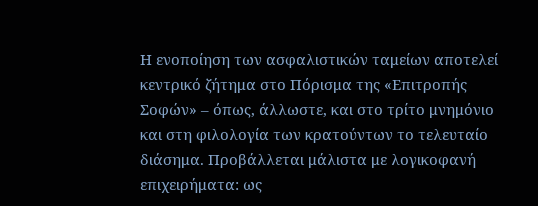Η ενοποίηση των ασφαλιστικών ταμείων αποτελεί κεντρικό ζήτημα στο Πόρισμα της «Επιτροπής Σοφών» – όπως, άλλωστε, και στο τρίτο μνημόνιο και στη φιλολογία των κρατούντων το τελευταίο διάσημα. Προβάλλεται μάλιστα με λογικοφανή επιχειρήματα: ως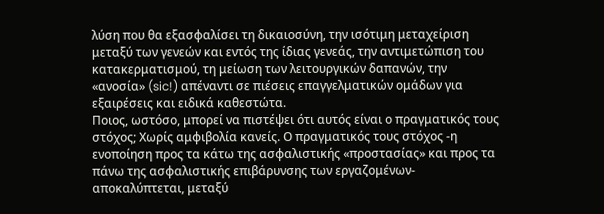λύση που θα εξασφαλίσει τη δικαιοσύνη, την ισότιμη μεταχείριση μεταξύ των γενεών και εντός της ίδιας γενεάς, την αντιμετώπιση του κατακερματισμού, τη μείωση των λειτουργικών δαπανών, την «ανοσία» (sic!) απέναντι σε πιέσεις επαγγελματικών ομάδων για εξαιρέσεις και ειδικά καθεστώτα.
Ποιος, ωστόσο, μπορεί να πιστέψει ότι αυτός είναι ο πραγματικός τους στόχος; Χωρίς αμφιβολία κανείς. Ο πραγματικός τους στόχος -η ενοποίηση προς τα κάτω της ασφαλιστικής «προστασίας» και προς τα πάνω της ασφαλιστικής επιβάρυνσης των εργαζομένων- αποκαλύπτεται, μεταξύ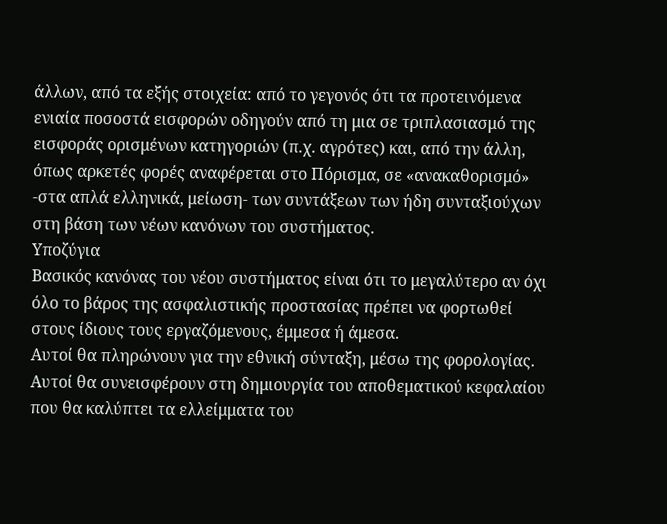άλλων, από τα εξής στοιχεία: από το γεγονός ότι τα προτεινόμενα ενιαία ποσοστά εισφορών οδηγούν από τη μια σε τριπλασιασμό της εισφοράς ορισμένων κατηγοριών (π.χ. αγρότες) και, από την άλλη, όπως αρκετές φορές αναφέρεται στο Πόρισμα, σε «ανακαθορισμό» -στα απλά ελληνικά, μείωση- των συντάξεων των ήδη συνταξιούχων στη βάση των νέων κανόνων του συστήματος.
Υποζύγια
Βασικός κανόνας του νέου συστήματος είναι ότι το μεγαλύτερο αν όχι όλο το βάρος της ασφαλιστικής προστασίας πρέπει να φορτωθεί στους ίδιους τους εργαζόμενους, έμμεσα ή άμεσα.
Αυτοί θα πληρώνουν για την εθνική σύνταξη, μέσω της φορολογίας.
Αυτοί θα συνεισφέρουν στη δημιουργία του αποθεματικού κεφαλαίου που θα καλύπτει τα ελλείμματα του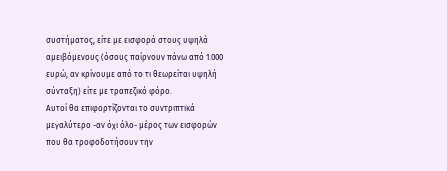συστήματος, είτε με εισφορά στους υψηλά αμειβόμενους (όσους παίρνουν πάνω από 1.000 ευρώ, αν κρίνουμε από το τι θεωρείται υψηλή σύνταξη) είτε με τραπεζικό φόρο.
Αυτοί θα επιφορτίζονται το συντριπτικά μεγαλύτερο -αν όχι όλο- μέρος των εισφορών που θα τροφοδοτήσουν την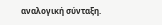αναλογική σύνταξη.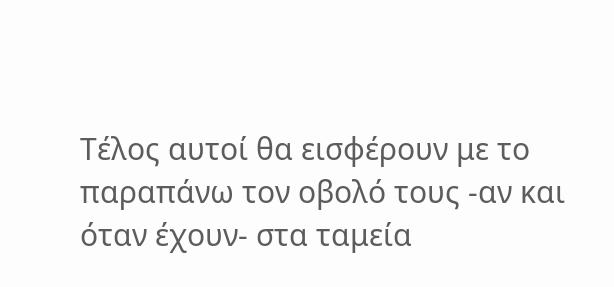Τέλος αυτοί θα εισφέρουν με το παραπάνω τον οβολό τους -αν και όταν έχουν- στα ταμεία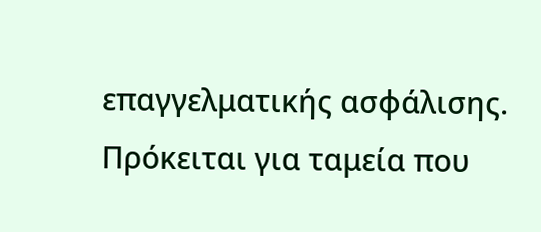επαγγελματικής ασφάλισης. Πρόκειται για ταμεία που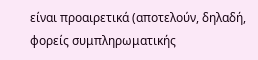είναι προαιρετικά (αποτελούν, δηλαδή, φορείς συμπληρωματικής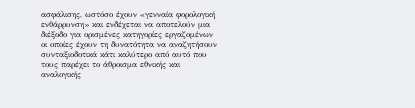ασφάλισης, ωστόσο έχουν «γενναία φορολογική ενθάρρυνση» και ενδέχεται να αποτελούν μια διέξοδο για ορισμένες κατηγορίες εργαζομένων οι οποίες έχουν τη δυνατότητα να αναζητήσουν συνταξιοδοτικά κάτι καλύτερο από αυτό που τους παρέχει το άθροισμα εθνικής και αναλογικής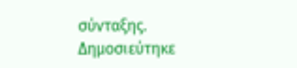σύνταξης.
Δημοσιεύτηκε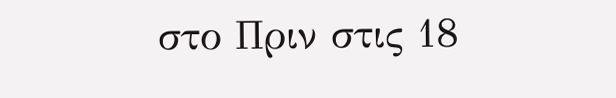στο Πριν στις 18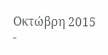Οκτώβρη 2015
-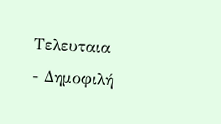Τελευταια
- Δημοφιλή